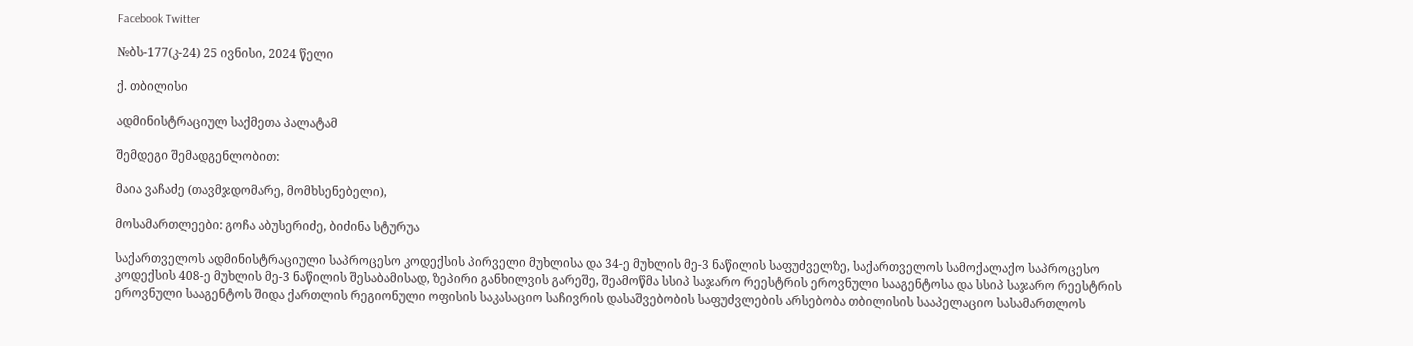Facebook Twitter

№ბს-177(კ-24) 25 ივნისი, 2024 წელი

ქ. თბილისი

ადმინისტრაციულ საქმეთა პალატამ

შემდეგი შემადგენლობით:

მაია ვაჩაძე (თავმჯდომარე, მომხსენებელი),

მოსამართლეები: გოჩა აბუსერიძე, ბიძინა სტურუა

საქართველოს ადმინისტრაციული საპროცესო კოდექსის პირველი მუხლისა და 34-ე მუხლის მე-3 ნაწილის საფუძველზე, საქართველოს სამოქალაქო საპროცესო კოდექსის 408-ე მუხლის მე-3 ნაწილის შესაბამისად, ზეპირი განხილვის გარეშე, შეამოწმა სსიპ საჯარო რეესტრის ეროვნული სააგენტოსა და სსიპ საჯარო რეესტრის ეროვნული სააგენტოს შიდა ქართლის რეგიონული ოფისის საკასაციო საჩივრის დასაშვებობის საფუძვლების არსებობა თბილისის სააპელაციო სასამართლოს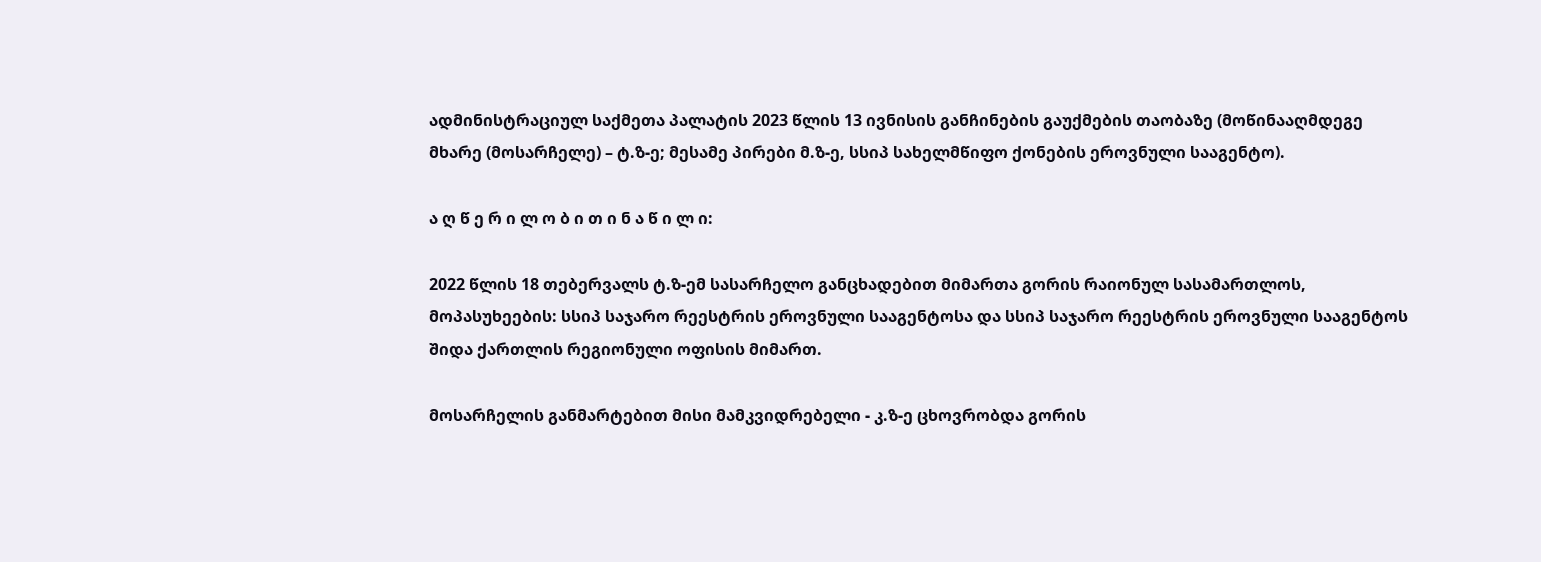ადმინისტრაციულ საქმეთა პალატის 2023 წლის 13 ივნისის განჩინების გაუქმების თაობაზე (მოწინააღმდეგე მხარე (მოსარჩელე) – ტ.ზ-ე; მესამე პირები მ.ზ-ე, სსიპ სახელმწიფო ქონების ეროვნული სააგენტო).

ა ღ წ ე რ ი ლ ო ბ ი თ ი ნ ა წ ი ლ ი:

2022 წლის 18 თებერვალს ტ.ზ-ემ სასარჩელო განცხადებით მიმართა გორის რაიონულ სასამართლოს, მოპასუხეების: სსიპ საჯარო რეესტრის ეროვნული სააგენტოსა და სსიპ საჯარო რეესტრის ეროვნული სააგენტოს შიდა ქართლის რეგიონული ოფისის მიმართ.

მოსარჩელის განმარტებით მისი მამკვიდრებელი - კ.ზ-ე ცხოვრობდა გორის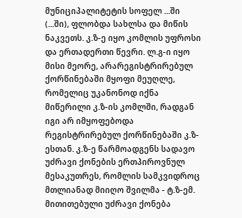მუნიციპალიტეტის სოფელ ...ში (...ში), ფლობდა სახლსა და მიწის ნაკვეთს. კ.ზ-ე იყო კომლის უფროსი და ერთადერთი წევრი. ლ.გ-ი იყო მისი მეორე, არარეგისტრირებულ ქორწინებაში მყოფი მეუღლე, რომელიც უკანონოდ იქნა მიწერილი კ.ზ-ის კომლში, რადგან იგი არ იმყოფებოდა რეგისტრირებულ ქორწინებაში კ.ზ-ესთან. კ.ზ-ე წარმოადგენს სადავო უძრავი ქონების ერთპიროვნულ მესაკუთრეს, რომლის სამკვიდროც მთლიანად მიიღო შვილმა - ტ.ზ-ემ. მითითებული უძრავი ქონება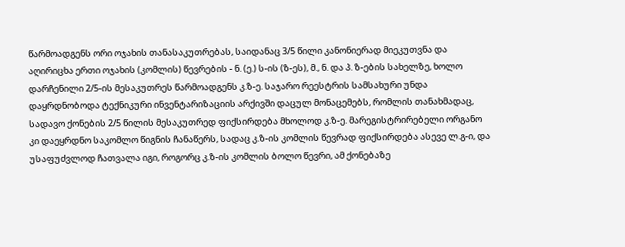წარმოადგენს ორი ოჯახის თანასაკუთრებას, საიდანაც 3/5 წილი კანონიერად მიეკუთვნა და აღირიცხა ერთი ოჯახის (კომლის) წევრების - ნ. (ე.) ს-ის (ზ-ეს), მ., ნ. და პ. ზ-ების სახელზე, ხოლო დარჩენილი 2/5-ის მესაკუთრეს წარმოადგენს კ.ზ-ე. საჯარო რეესტრის სამსახური უნდა დაყრდნობოდა ტექნიკური ინვენტარიზაციის არქივში დაცულ მონაცემებს, რომლის თანახმადაც, სადავო ქონების 2/5 წილის მესაკუთრედ ფიქსირდება მხოლოდ კ.ზ-ე. მარეგისტრირებელი ორგანო კი დაეყრდნო საკომლო წიგნის ჩანაწერს, სადაც კ.ზ-ის კომლის წევრად ფიქსირდება ასევე ლ.გ-ი, და უსაფუძვლოდ ჩათვალა იგი, როგორც კ.ზ-ის კომლის ბოლო წევრი, ამ ქონებაზე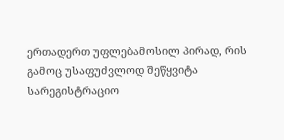ერთადერთ უფლებამოსილ პირად, რის გამოც უსაფუძვლოდ შეწყვიტა სარეგისტრაციო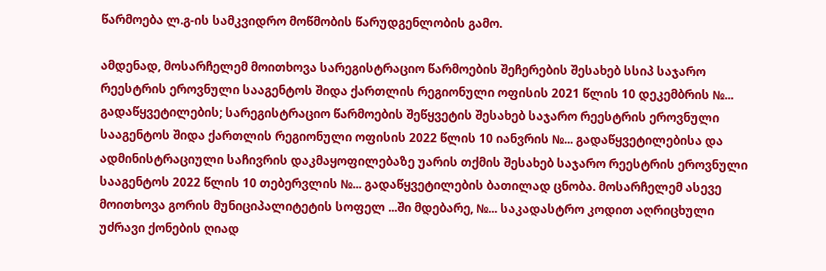წარმოება ლ.გ-ის სამკვიდრო მოწმობის წარუდგენლობის გამო.

ამდენად, მოსარჩელემ მოითხოვა სარეგისტრაციო წარმოების შეჩერების შესახებ სსიპ საჯარო რეესტრის ეროვნული სააგენტოს შიდა ქართლის რეგიონული ოფისის 2021 წლის 10 დეკემბრის №... გადაწყვეტილების; სარეგისტრაციო წარმოების შეწყვეტის შესახებ საჯარო რეესტრის ეროვნული სააგენტოს შიდა ქართლის რეგიონული ოფისის 2022 წლის 10 იანვრის №... გადაწყვეტილებისა და ადმინისტრაციული საჩივრის დაკმაყოფილებაზე უარის თქმის შესახებ საჯარო რეესტრის ეროვნული სააგენტოს 2022 წლის 10 თებერვლის №... გადაწყვეტილების ბათილად ცნობა. მოსარჩელემ ასევე მოითხოვა გორის მუნიციპალიტეტის სოფელ ...ში მდებარე, №... საკადასტრო კოდით აღრიცხული უძრავი ქონების ღიად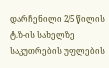დარჩენილი 2/5 წილის ტ.ზ-ის სახელზე საკუთრების უფლების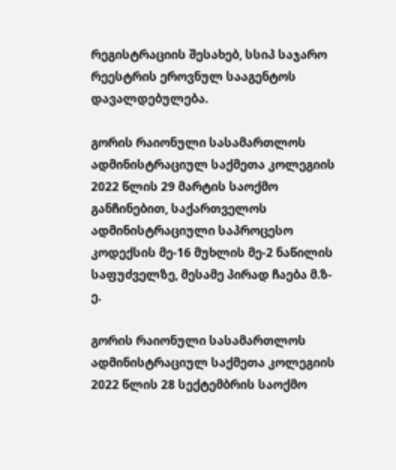რეგისტრაციის შესახებ, სსიპ საჯარო რეესტრის ეროვნულ სააგენტოს დავალდებულება.

გორის რაიონული სასამართლოს ადმინისტრაციულ საქმეთა კოლეგიის 2022 წლის 29 მარტის საოქმო განჩინებით, საქართველოს ადმინისტრაციული საპროცესო კოდექსის მე-16 მუხლის მე-2 ნაწილის საფუძველზე, მესამე პირად ჩაება მ.ზ-ე.

გორის რაიონული სასამართლოს ადმინისტრაციულ საქმეთა კოლეგიის 2022 წლის 28 სექტემბრის საოქმო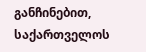განჩინებით, საქართველოს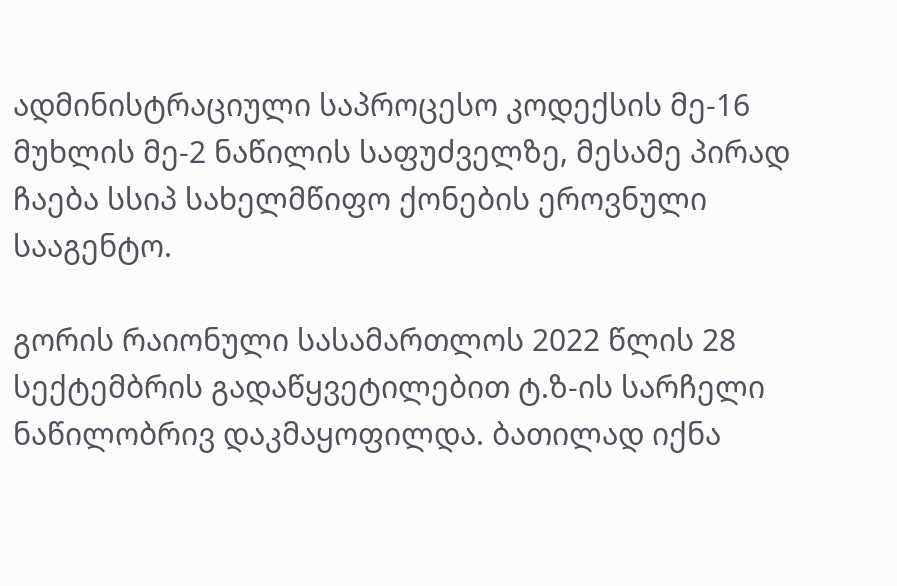ადმინისტრაციული საპროცესო კოდექსის მე-16 მუხლის მე-2 ნაწილის საფუძველზე, მესამე პირად ჩაება სსიპ სახელმწიფო ქონების ეროვნული სააგენტო.

გორის რაიონული სასამართლოს 2022 წლის 28 სექტემბრის გადაწყვეტილებით ტ.ზ-ის სარჩელი ნაწილობრივ დაკმაყოფილდა. ბათილად იქნა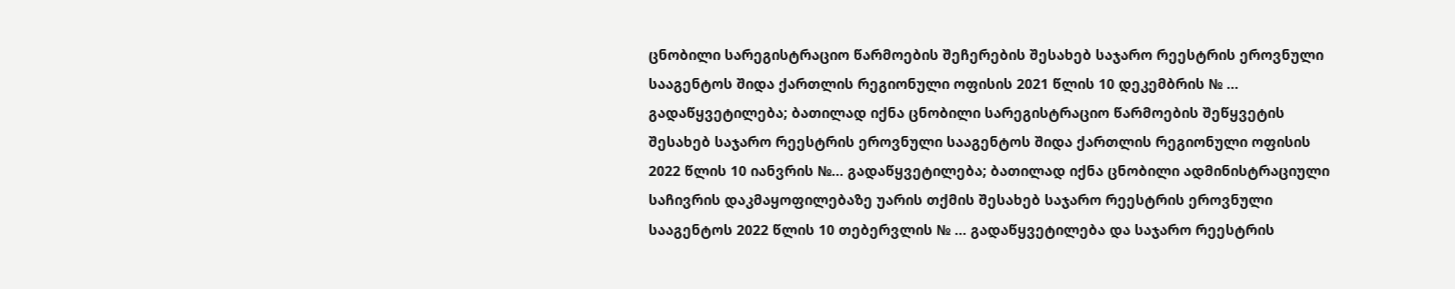ცნობილი სარეგისტრაციო წარმოების შეჩერების შესახებ საჯარო რეესტრის ეროვნული სააგენტოს შიდა ქართლის რეგიონული ოფისის 2021 წლის 10 დეკემბრის № ... გადაწყვეტილება; ბათილად იქნა ცნობილი სარეგისტრაციო წარმოების შეწყვეტის შესახებ საჯარო რეესტრის ეროვნული სააგენტოს შიდა ქართლის რეგიონული ოფისის 2022 წლის 10 იანვრის №... გადაწყვეტილება; ბათილად იქნა ცნობილი ადმინისტრაციული საჩივრის დაკმაყოფილებაზე უარის თქმის შესახებ საჯარო რეესტრის ეროვნული სააგენტოს 2022 წლის 10 თებერვლის № ... გადაწყვეტილება და საჯარო რეესტრის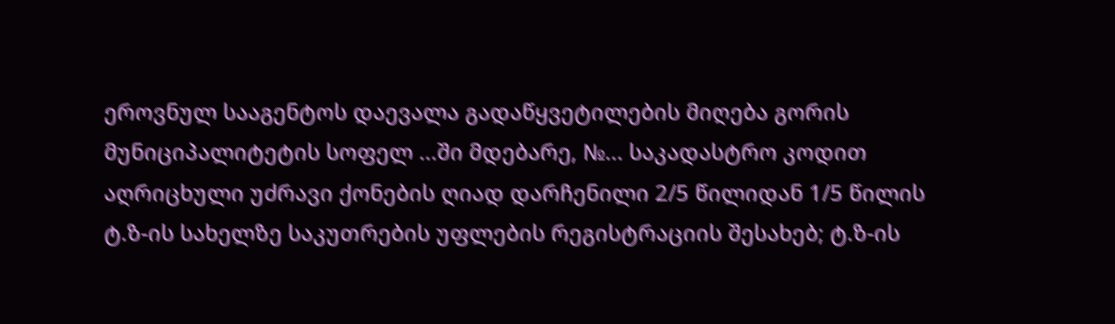ეროვნულ სააგენტოს დაევალა გადაწყვეტილების მიღება გორის მუნიციპალიტეტის სოფელ ...ში მდებარე, №... საკადასტრო კოდით აღრიცხული უძრავი ქონების ღიად დარჩენილი 2/5 წილიდან 1/5 წილის ტ.ზ-ის სახელზე საკუთრების უფლების რეგისტრაციის შესახებ; ტ.ზ-ის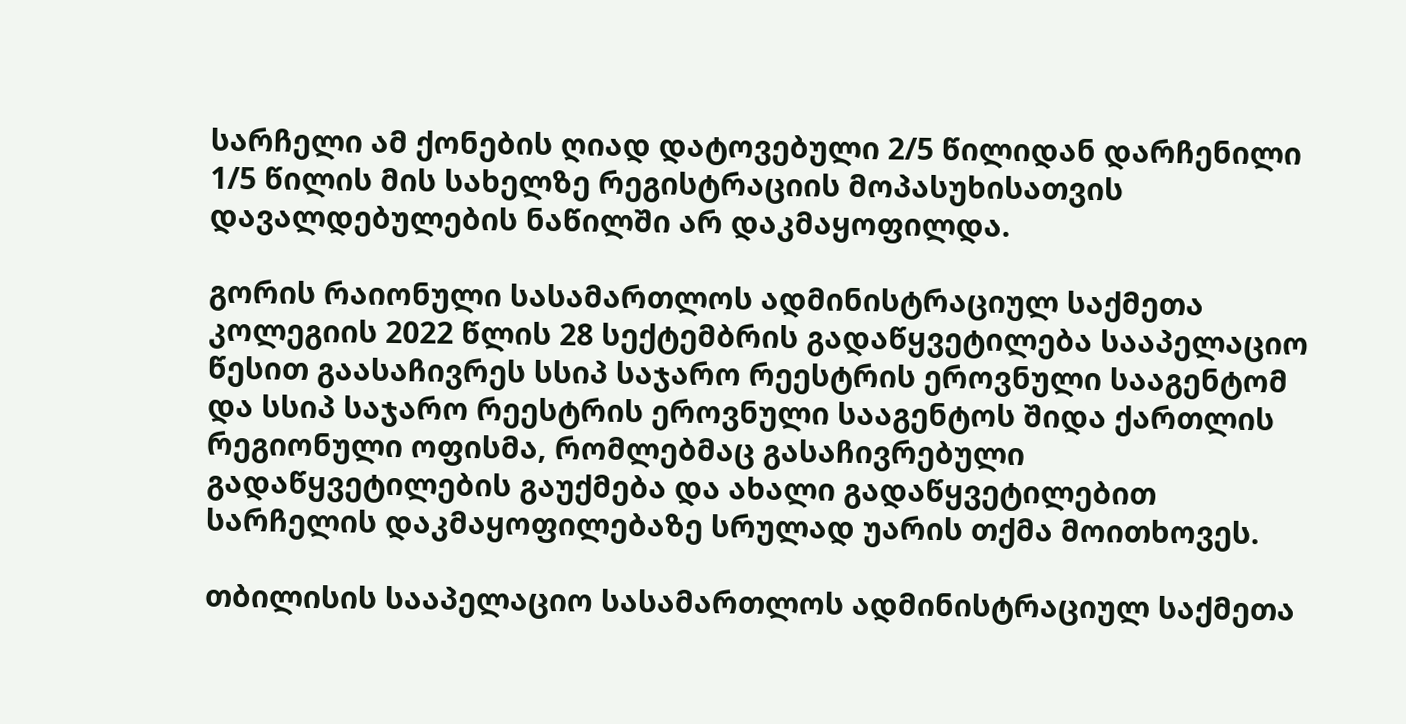სარჩელი ამ ქონების ღიად დატოვებული 2/5 წილიდან დარჩენილი 1/5 წილის მის სახელზე რეგისტრაციის მოპასუხისათვის დავალდებულების ნაწილში არ დაკმაყოფილდა.

გორის რაიონული სასამართლოს ადმინისტრაციულ საქმეთა კოლეგიის 2022 წლის 28 სექტემბრის გადაწყვეტილება სააპელაციო წესით გაასაჩივრეს სსიპ საჯარო რეესტრის ეროვნული სააგენტომ და სსიპ საჯარო რეესტრის ეროვნული სააგენტოს შიდა ქართლის რეგიონული ოფისმა, რომლებმაც გასაჩივრებული გადაწყვეტილების გაუქმება და ახალი გადაწყვეტილებით სარჩელის დაკმაყოფილებაზე სრულად უარის თქმა მოითხოვეს.

თბილისის სააპელაციო სასამართლოს ადმინისტრაციულ საქმეთა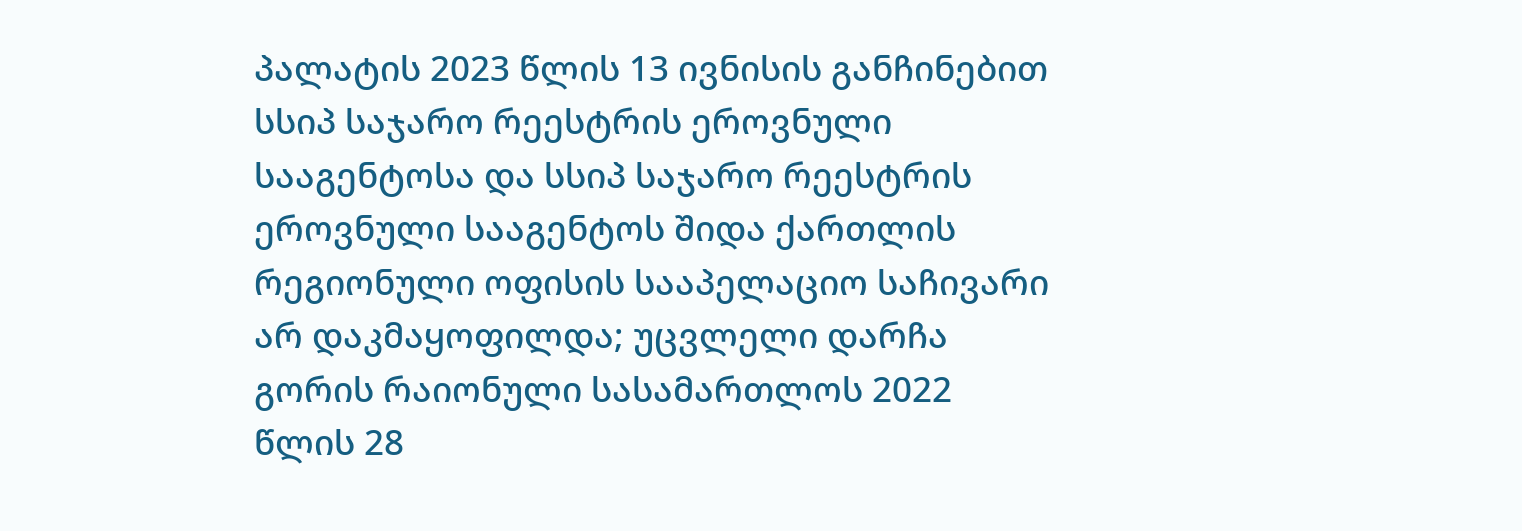პალატის 2023 წლის 13 ივნისის განჩინებით სსიპ საჯარო რეესტრის ეროვნული სააგენტოსა და სსიპ საჯარო რეესტრის ეროვნული სააგენტოს შიდა ქართლის რეგიონული ოფისის სააპელაციო საჩივარი არ დაკმაყოფილდა; უცვლელი დარჩა გორის რაიონული სასამართლოს 2022 წლის 28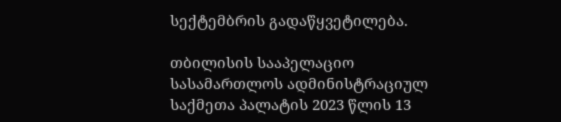სექტემბრის გადაწყვეტილება.

თბილისის სააპელაციო სასამართლოს ადმინისტრაციულ საქმეთა პალატის 2023 წლის 13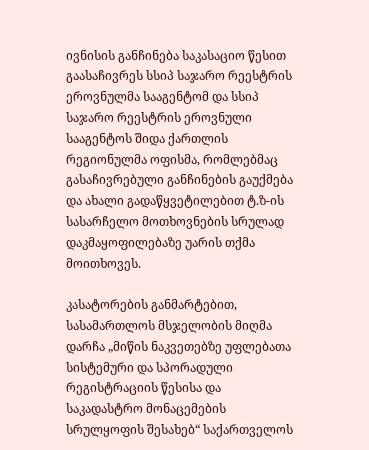ივნისის განჩინება საკასაციო წესით გაასაჩივრეს სსიპ საჯარო რეესტრის ეროვნულმა სააგენტომ და სსიპ საჯარო რეესტრის ეროვნული სააგენტოს შიდა ქართლის რეგიონულმა ოფისმა, რომლებმაც გასაჩივრებული განჩინების გაუქმება და ახალი გადაწყვეტილებით ტ.ზ-ის სასარჩელო მოთხოვნების სრულად დაკმაყოფილებაზე უარის თქმა მოითხოვეს.

კასატორების განმარტებით, სასამართლოს მსჯელობის მიღმა დარჩა „მიწის ნაკვეთებზე უფლებათა სისტემური და სპორადული რეგისტრაციის წესისა და საკადასტრო მონაცემების სრულყოფის შესახებ“ საქართველოს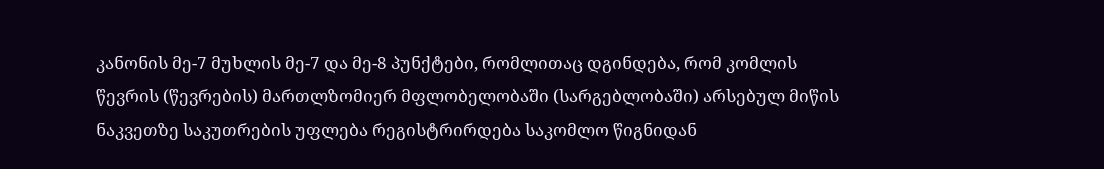კანონის მე-7 მუხლის მე-7 და მე-8 პუნქტები, რომლითაც დგინდება, რომ კომლის წევრის (წევრების) მართლზომიერ მფლობელობაში (სარგებლობაში) არსებულ მიწის ნაკვეთზე საკუთრების უფლება რეგისტრირდება საკომლო წიგნიდან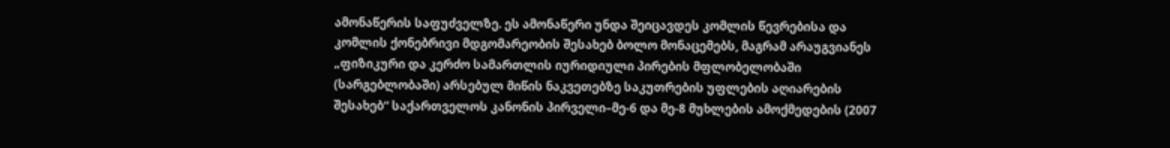ამონაწერის საფუძველზე. ეს ამონაწერი უნდა შეიცავდეს კომლის წევრებისა და კომლის ქონებრივი მდგომარეობის შესახებ ბოლო მონაცემებს, მაგრამ არაუგვიანეს „ფიზიკური და კერძო სამართლის იურიდიული პირების მფლობელობაში (სარგებლობაში) არსებულ მიწის ნაკვეთებზე საკუთრების უფლების აღიარების შესახებ“ საქართველოს კანონის პირველი–მე-6 და მე-8 მუხლების ამოქმედების (2007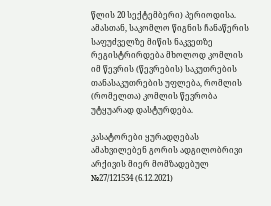წლის 20 სექტემბერი) პერიოდისა. ამასთან, საკომლო წიგნის ჩანაწერის საფუძველზე მიწის ნაკვეთზე რეგისტრირდება მხოლოდ კომლის იმ წევრის (წევრების) საკუთრების თანასაკუთრების უფლება, რომლის (რომელთა) კომლის წევრობა უტყუარად დასტურდება.

კასატორები ყურადღებას ამახვილებენ გორის ადგილობრივი არქივის მიერ მომზადებულ №27/121534 (6.12.2021)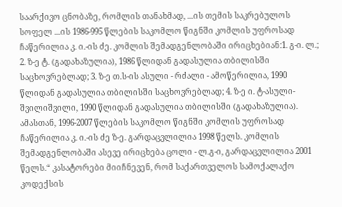საარქივო ცნობაზე, რომლის თანახმად, ...ის თემის საკრებულოს სოფელ ...ის 1986-995 წლების საკომლო წიგნში კომლის უფროსად ჩაწერილია კ. ი.-ის ძე. კომლის შემადგენლობაში ირიცხებიან:1. გ-ი. ლ.; 2. ზ-ე ტ. (გადახაზულია), 1986 წლიდან გადასულია თბილისში საცხოვრებლად; 3. ზ-ე თ.ს-ის ასული - რძალი - ამოწერილია, 1990 წლიდან გადასულია თბილისში საცხოვრებლად; 4. ზ-ე ი. ტ-ასული- შვილიშვილი, 1990 წლიდან გადასულია თბილისში (გადახაზულია). ამასთან, 1996-2007 წლების საკომლო წიგნში კომლის უფროსად ჩაწერილია კ. ი.-ის ძე ზ-ე. გარდაცვლილია 1998 წელს. კომლის შემადგენლობაში ასევე ირიცხება ცოლი - ლ.გ-ი, გარდაცვლილია 2001 წელს.“ კასატორები მიიჩნევენ, რომ საქართველოს სამოქალაქო კოდექსის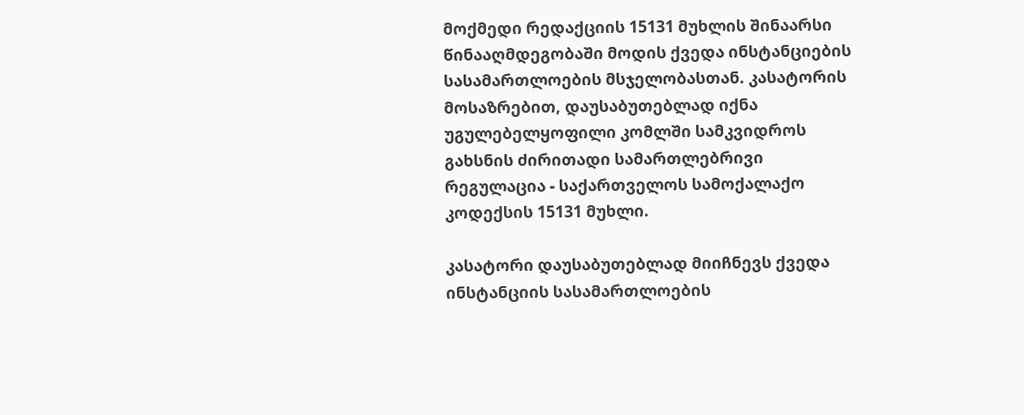მოქმედი რედაქციის 15131 მუხლის შინაარსი წინააღმდეგობაში მოდის ქვედა ინსტანციების სასამართლოების მსჯელობასთან. კასატორის მოსაზრებით, დაუსაბუთებლად იქნა უგულებელყოფილი კომლში სამკვიდროს გახსნის ძირითადი სამართლებრივი რეგულაცია - საქართველოს სამოქალაქო კოდექსის 15131 მუხლი.

კასატორი დაუსაბუთებლად მიიჩნევს ქვედა ინსტანციის სასამართლოების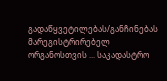გადაწყვეტილებას/განჩინებას მარეგისტრირებელ ორგანოსთვის ... საკადასტრო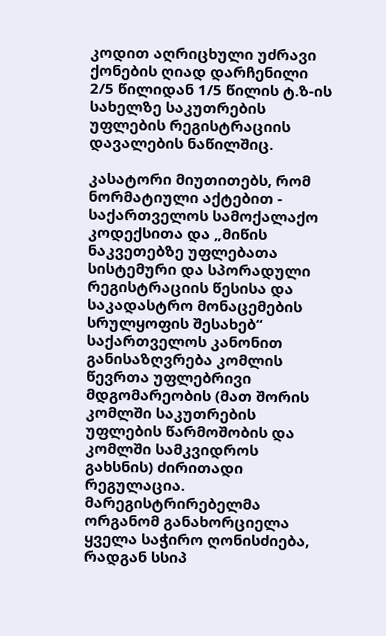კოდით აღრიცხული უძრავი ქონების ღიად დარჩენილი 2/5 წილიდან 1/5 წილის ტ.ზ-ის სახელზე საკუთრების უფლების რეგისტრაციის დავალების ნაწილშიც.

კასატორი მიუთითებს, რომ ნორმატიული აქტებით - საქართველოს სამოქალაქო კოდექსითა და „მიწის ნაკვეთებზე უფლებათა სისტემური და სპორადული რეგისტრაციის წესისა და საკადასტრო მონაცემების სრულყოფის შესახებ“ საქართველოს კანონით განისაზღვრება კომლის წევრთა უფლებრივი მდგომარეობის (მათ შორის კომლში საკუთრების უფლების წარმოშობის და კომლში სამკვიდროს გახსნის) ძირითადი რეგულაცია. მარეგისტრირებელმა ორგანომ განახორციელა ყველა საჭირო ღონისძიება, რადგან სსიპ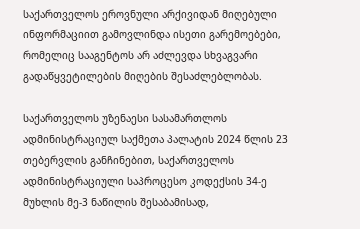საქართველოს ეროვნული არქივიდან მიღებული ინფორმაციით გამოვლინდა ისეთი გარემოებები, რომელიც სააგენტოს არ აძლევდა სხვაგვარი გადაწყვეტილების მიღების შესაძლებლობას.

საქართველოს უზენაესი სასამართლოს ადმინისტრაციულ საქმეთა პალატის 2024 წლის 23 თებერვლის განჩინებით, საქართველოს ადმინისტრაციული საპროცესო კოდექსის 34-ე მუხლის მე-3 ნაწილის შესაბამისად,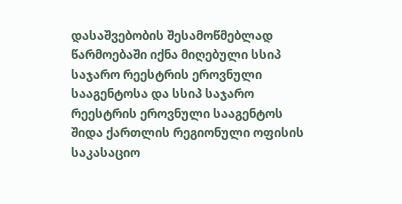დასაშვებობის შესამოწმებლად წარმოებაში იქნა მიღებული სსიპ საჯარო რეესტრის ეროვნული სააგენტოსა და სსიპ საჯარო რეესტრის ეროვნული სააგენტოს შიდა ქართლის რეგიონული ოფისის საკასაციო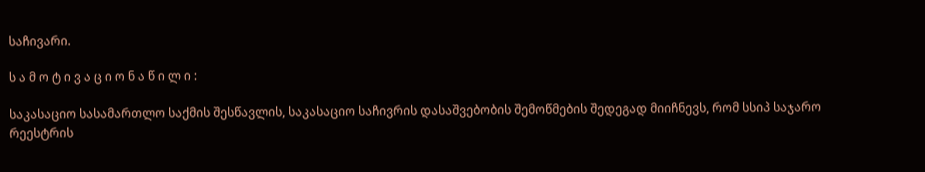საჩივარი.

ს ა მ ო ტ ი ვ ა ც ი ო ნ ა წ ი ლ ი :

საკასაციო სასამართლო საქმის შესწავლის, საკასაციო საჩივრის დასაშვებობის შემოწმების შედეგად მიიჩნევს, რომ სსიპ საჯარო რეესტრის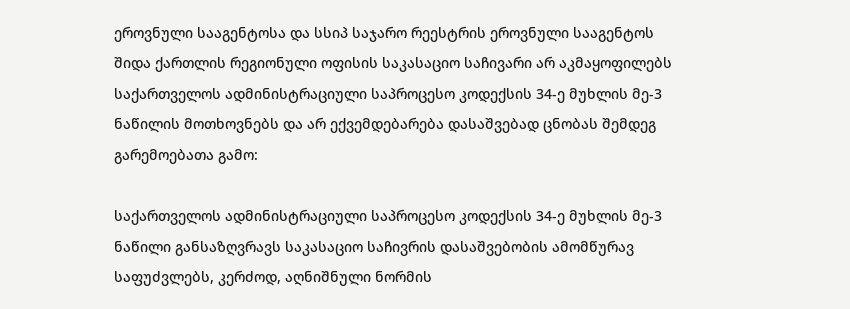ეროვნული სააგენტოსა და სსიპ საჯარო რეესტრის ეროვნული სააგენტოს შიდა ქართლის რეგიონული ოფისის საკასაციო საჩივარი არ აკმაყოფილებს საქართველოს ადმინისტრაციული საპროცესო კოდექსის 34-ე მუხლის მე-3 ნაწილის მოთხოვნებს და არ ექვემდებარება დასაშვებად ცნობას შემდეგ გარემოებათა გამო:

საქართველოს ადმინისტრაციული საპროცესო კოდექსის 34-ე მუხლის მე-3 ნაწილი განსაზღვრავს საკასაციო საჩივრის დასაშვებობის ამომწურავ საფუძვლებს, კერძოდ, აღნიშნული ნორმის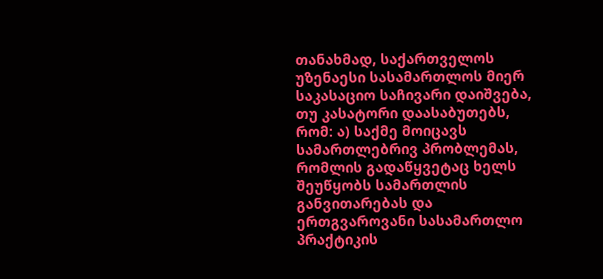თანახმად, საქართველოს უზენაესი სასამართლოს მიერ საკასაციო საჩივარი დაიშვება, თუ კასატორი დაასაბუთებს, რომ: ა) საქმე მოიცავს სამართლებრივ პრობლემას, რომლის გადაწყვეტაც ხელს შეუწყობს სამართლის განვითარებას და ერთგვაროვანი სასამართლო პრაქტიკის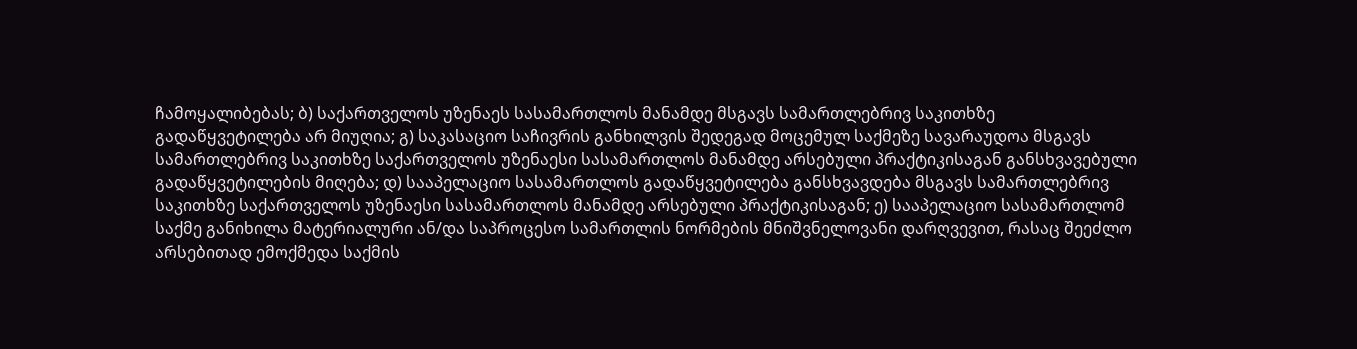ჩამოყალიბებას; ბ) საქართველოს უზენაეს სასამართლოს მანამდე მსგავს სამართლებრივ საკითხზე გადაწყვეტილება არ მიუღია; გ) საკასაციო საჩივრის განხილვის შედეგად მოცემულ საქმეზე სავარაუდოა მსგავს სამართლებრივ საკითხზე საქართველოს უზენაესი სასამართლოს მანამდე არსებული პრაქტიკისაგან განსხვავებული გადაწყვეტილების მიღება; დ) სააპელაციო სასამართლოს გადაწყვეტილება განსხვავდება მსგავს სამართლებრივ საკითხზე საქართველოს უზენაესი სასამართლოს მანამდე არსებული პრაქტიკისაგან; ე) სააპელაციო სასამართლომ საქმე განიხილა მატერიალური ან/და საპროცესო სამართლის ნორმების მნიშვნელოვანი დარღვევით, რასაც შეეძლო არსებითად ემოქმედა საქმის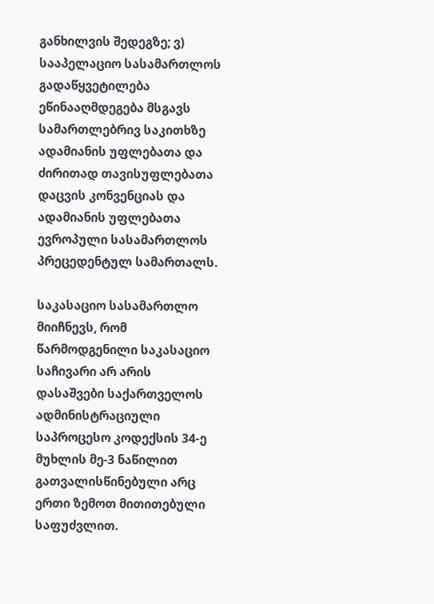განხილვის შედეგზე; ვ) სააპელაციო სასამართლოს გადაწყვეტილება ეწინააღმდეგება მსგავს სამართლებრივ საკითხზე ადამიანის უფლებათა და ძირითად თავისუფლებათა დაცვის კონვენციას და ადამიანის უფლებათა ევროპული სასამართლოს პრეცედენტულ სამართალს.

საკასაციო სასამართლო მიიჩნევს, რომ წარმოდგენილი საკასაციო საჩივარი არ არის დასაშვები საქართველოს ადმინისტრაციული საპროცესო კოდექსის 34-ე მუხლის მე-3 ნაწილით გათვალისწინებული არც ერთი ზემოთ მითითებული საფუძვლით.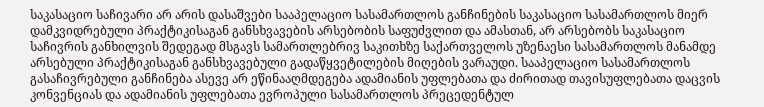საკასაციო საჩივარი არ არის დასაშვები სააპელაციო სასამართლოს განჩინების საკასაციო სასამართლოს მიერ დამკვიდრებული პრაქტიკისაგან განსხვავების არსებობის საფუძვლით და ამასთან, არ არსებობს საკასაციო საჩივრის განხილვის შედეგად მსგავს სამართლებრივ საკითხზე საქართველოს უზენაესი სასამართლოს მანამდე არსებული პრაქტიკისაგან განსხვავებული გადაწყვეტილების მიღების ვარაუდი. სააპელაციო სასამართლოს გასაჩივრებული განჩინება ასევე არ ეწინააღმდეგება ადამიანის უფლებათა და ძირითად თავისუფლებათა დაცვის კონვენციას და ადამიანის უფლებათა ევროპული სასამართლოს პრეცედენტულ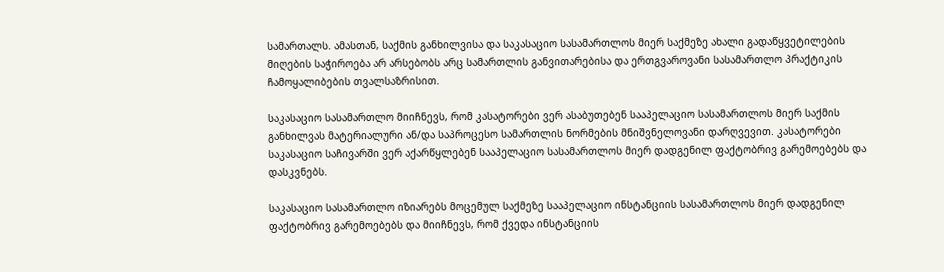სამართალს. ამასთან, საქმის განხილვისა და საკასაციო სასამართლოს მიერ საქმეზე ახალი გადაწყვეტილების მიღების საჭიროება არ არსებობს არც სამართლის განვითარებისა და ერთგვაროვანი სასამართლო პრაქტიკის ჩამოყალიბების თვალსაზრისით.

საკასაციო სასამართლო მიიჩნევს, რომ კასატორები ვერ ასაბუთებენ სააპელაციო სასამართლოს მიერ საქმის განხილვას მატერიალური ან/და საპროცესო სამართლის ნორმების მნიშვნელოვანი დარღვევით. კასატორები საკასაციო საჩივარში ვერ აქარწყლებენ სააპელაციო სასამართლოს მიერ დადგენილ ფაქტობრივ გარემოებებს და დასკვნებს.

საკასაციო სასამართლო იზიარებს მოცემულ საქმეზე სააპელაციო ინსტანციის სასამართლოს მიერ დადგენილ ფაქტობრივ გარემოებებს და მიიჩნევს, რომ ქვედა ინსტანციის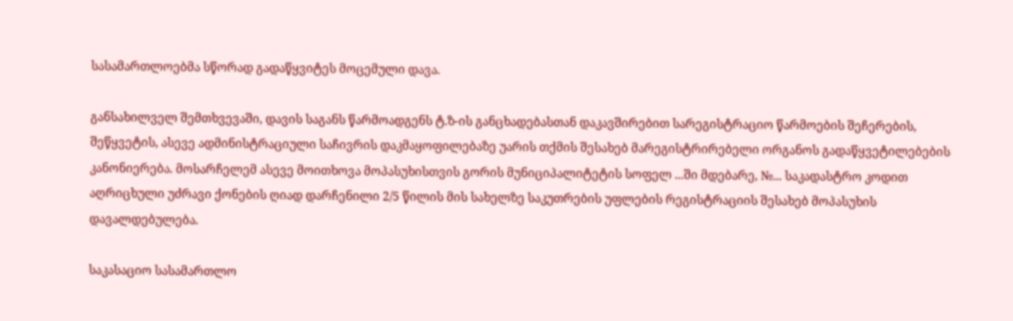სასამართლოებმა სწორად გადაწყვიტეს მოცემული დავა.

განსახილველ შემთხვევაში, დავის საგანს წარმოადგენს ტ.ზ-ის განცხადებასთან დაკავშირებით სარეგისტრაციო წარმოების შეჩერების, შეწყვეტის, ასევე ადმინისტრაციული საჩივრის დაკმაყოფილებაზე უარის თქმის შესახებ მარეგისტრირებელი ორგანოს გადაწყვეტილებების კანონიერება. მოსარჩელემ ასევე მოითხოვა მოპასუხისთვის გორის მუნიციპალიტეტის სოფელ ...ში მდებარე, №... საკადასტრო კოდით აღრიცხული უძრავი ქონების ღიად დარჩენილი 2/5 წილის მის სახელზე საკუთრების უფლების რეგისტრაციის შესახებ მოპასუხის დავალდებულება.

საკასაციო სასამართლო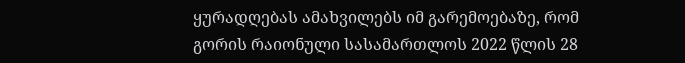ყურადღებას ამახვილებს იმ გარემოებაზე, რომ გორის რაიონული სასამართლოს 2022 წლის 28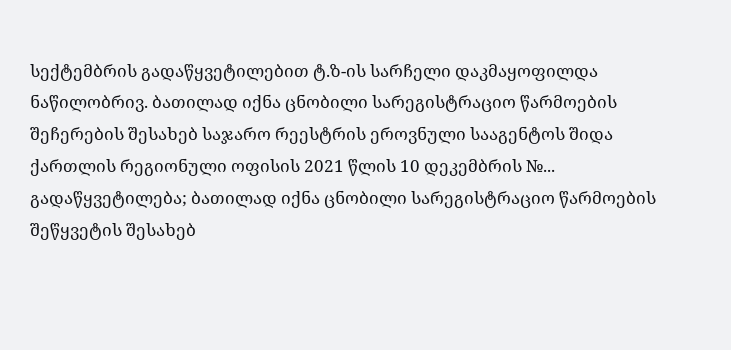სექტემბრის გადაწყვეტილებით ტ.ზ-ის სარჩელი დაკმაყოფილდა ნაწილობრივ. ბათილად იქნა ცნობილი სარეგისტრაციო წარმოების შეჩერების შესახებ საჯარო რეესტრის ეროვნული სააგენტოს შიდა ქართლის რეგიონული ოფისის 2021 წლის 10 დეკემბრის №... გადაწყვეტილება; ბათილად იქნა ცნობილი სარეგისტრაციო წარმოების შეწყვეტის შესახებ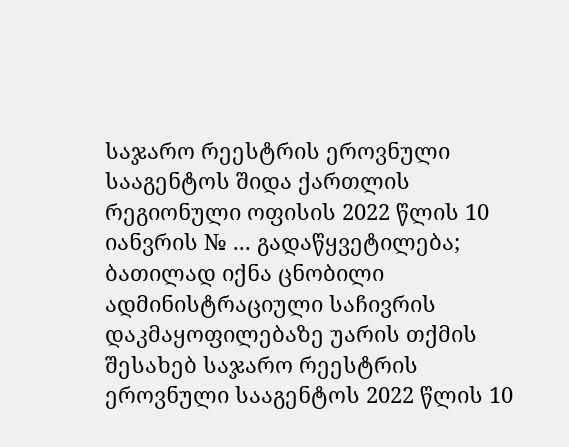საჯარო რეესტრის ეროვნული სააგენტოს შიდა ქართლის რეგიონული ოფისის 2022 წლის 10 იანვრის № ... გადაწყვეტილება; ბათილად იქნა ცნობილი ადმინისტრაციული საჩივრის დაკმაყოფილებაზე უარის თქმის შესახებ საჯარო რეესტრის ეროვნული სააგენტოს 2022 წლის 10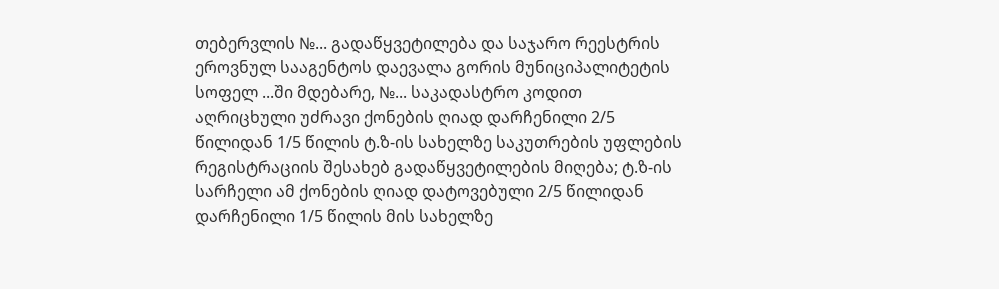თებერვლის №... გადაწყვეტილება და საჯარო რეესტრის ეროვნულ სააგენტოს დაევალა გორის მუნიციპალიტეტის სოფელ ...ში მდებარე, №... საკადასტრო კოდით აღრიცხული უძრავი ქონების ღიად დარჩენილი 2/5 წილიდან 1/5 წილის ტ.ზ-ის სახელზე საკუთრების უფლების რეგისტრაციის შესახებ გადაწყვეტილების მიღება; ტ.ზ-ის სარჩელი ამ ქონების ღიად დატოვებული 2/5 წილიდან დარჩენილი 1/5 წილის მის სახელზე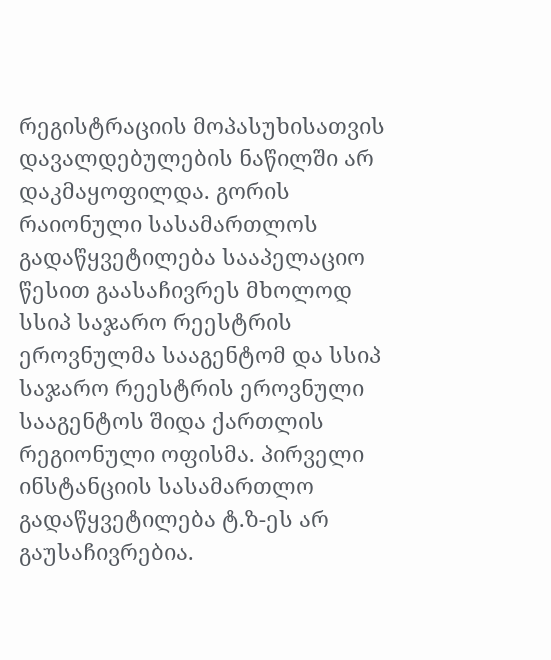რეგისტრაციის მოპასუხისათვის დავალდებულების ნაწილში არ დაკმაყოფილდა. გორის რაიონული სასამართლოს გადაწყვეტილება სააპელაციო წესით გაასაჩივრეს მხოლოდ სსიპ საჯარო რეესტრის ეროვნულმა სააგენტომ და სსიპ საჯარო რეესტრის ეროვნული სააგენტოს შიდა ქართლის რეგიონული ოფისმა. პირველი ინსტანციის სასამართლო გადაწყვეტილება ტ.ზ-ეს არ გაუსაჩივრებია.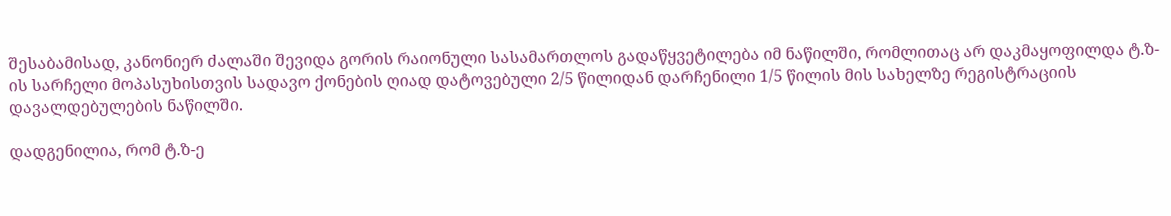შესაბამისად, კანონიერ ძალაში შევიდა გორის რაიონული სასამართლოს გადაწყვეტილება იმ ნაწილში, რომლითაც არ დაკმაყოფილდა ტ.ზ-ის სარჩელი მოპასუხისთვის სადავო ქონების ღიად დატოვებული 2/5 წილიდან დარჩენილი 1/5 წილის მის სახელზე რეგისტრაციის დავალდებულების ნაწილში.

დადგენილია, რომ ტ.ზ-ე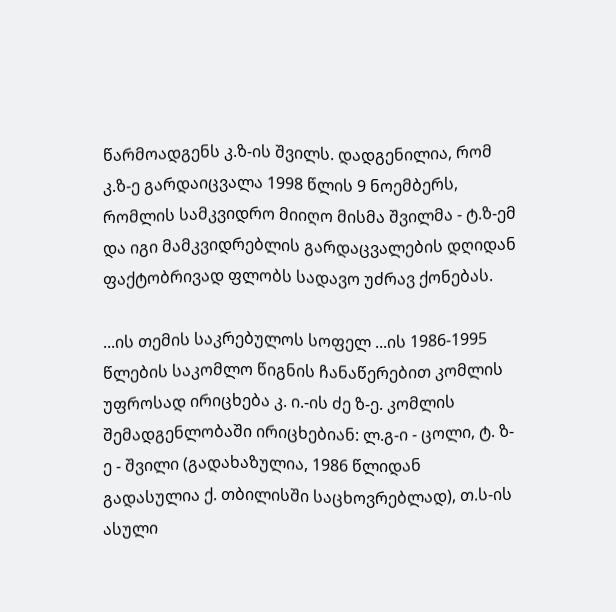წარმოადგენს კ.ზ-ის შვილს. დადგენილია, რომ კ.ზ-ე გარდაიცვალა 1998 წლის 9 ნოემბერს, რომლის სამკვიდრო მიიღო მისმა შვილმა - ტ.ზ-ემ და იგი მამკვიდრებლის გარდაცვალების დღიდან ფაქტობრივად ფლობს სადავო უძრავ ქონებას.

...ის თემის საკრებულოს სოფელ ...ის 1986-1995 წლების საკომლო წიგნის ჩანაწერებით კომლის უფროსად ირიცხება კ. ი.-ის ძე ზ-ე. კომლის შემადგენლობაში ირიცხებიან: ლ.გ-ი - ცოლი, ტ. ზ-ე - შვილი (გადახაზულია, 1986 წლიდან გადასულია ქ. თბილისში საცხოვრებლად), თ.ს-ის ასული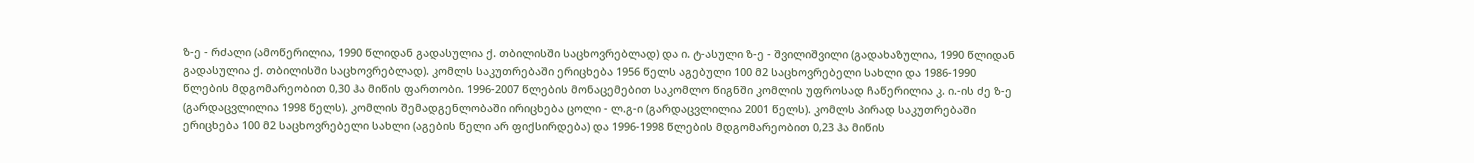ზ-ე - რძალი (ამოწერილია, 1990 წლიდან გადასულია ქ. თბილისში საცხოვრებლად) და ი. ტ-ასული ზ-ე - შვილიშვილი (გადახაზულია, 1990 წლიდან გადასულია ქ. თბილისში საცხოვრებლად). კომლს საკუთრებაში ერიცხება 1956 წელს აგებული 100 მ2 საცხოვრებელი სახლი და 1986-1990 წლების მდგომარეობით 0,30 ჰა მიწის ფართობი. 1996-2007 წლების მონაცემებით საკომლო წიგნში კომლის უფროსად ჩაწერილია კ. ი.-ის ძე ზ-ე (გარდაცვლილია 1998 წელს). კომლის შემადგენლობაში ირიცხება ცოლი - ლ.გ-ი (გარდაცვლილია 2001 წელს). კომლს პირად საკუთრებაში ერიცხება 100 მ2 საცხოვრებელი სახლი (აგების წელი არ ფიქსირდება) და 1996-1998 წლების მდგომარეობით 0,23 ჰა მიწის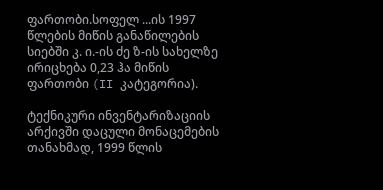ფართობი.სოფელ ...ის 1997 წლების მიწის განაწილების სიებში კ. ი.-ის ძე ზ-ის სახელზე ირიცხება 0,23 ჰა მიწის ფართობი (II კატეგორია).

ტექნიკური ინვენტარიზაციის არქივში დაცული მონაცემების თანახმად, 1999 წლის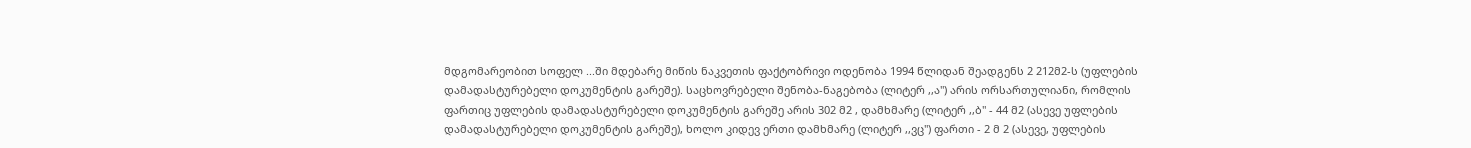მდგომარეობით სოფელ ...ში მდებარე მიწის ნაკვეთის ფაქტობრივი ოდენობა 1994 წლიდან შეადგენს 2 212მ2-ს (უფლების დამადასტურებელი დოკუმენტის გარეშე). საცხოვრებელი შენობა-ნაგებობა (ლიტერ ,,ა") არის ორსართულიანი, რომლის ფართიც უფლების დამადასტურებელი დოკუმენტის გარეშე არის 302 მ2 , დამხმარე (ლიტერ ,,ბ" - 44 მ2 (ასევე უფლების დამადასტურებელი დოკუმენტის გარეშე), ხოლო კიდევ ერთი დამხმარე (ლიტერ ,,ვც") ფართი - 2 მ 2 (ასევე, უფლების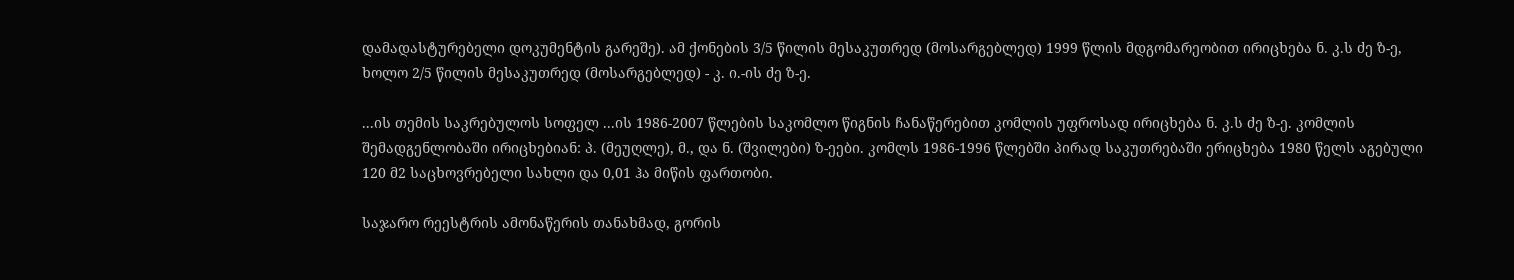დამადასტურებელი დოკუმენტის გარეშე). ამ ქონების 3/5 წილის მესაკუთრედ (მოსარგებლედ) 1999 წლის მდგომარეობით ირიცხება ნ. კ.ს ძე ზ-ე, ხოლო 2/5 წილის მესაკუთრედ (მოსარგებლედ) - კ. ი.-ის ძე ზ-ე.

...ის თემის საკრებულოს სოფელ ...ის 1986-2007 წლების საკომლო წიგნის ჩანაწერებით კომლის უფროსად ირიცხება ნ. კ.ს ძე ზ-ე. კომლის შემადგენლობაში ირიცხებიან: პ. (მეუღლე), მ., და ნ. (შვილები) ზ-ეები. კომლს 1986-1996 წლებში პირად საკუთრებაში ერიცხება 1980 წელს აგებული 120 მ2 საცხოვრებელი სახლი და 0,01 ჰა მიწის ფართობი.

საჯარო რეესტრის ამონაწერის თანახმად, გორის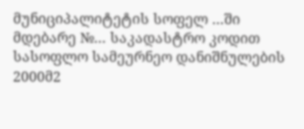მუნიციპალიტეტის სოფელ ...ში მდებარე №... საკადასტრო კოდით სასოფლო სამეურნეო დანიშნულების 2000მ2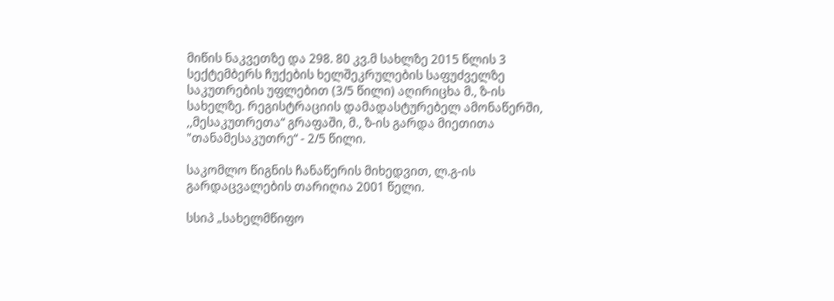მიწის ნაკვეთზე და 298. 80 კვ.მ სახლზე 2015 წლის 3 სექტემბერს ჩუქების ხელშეკრულების საფუძველზე საკუთრების უფლებით (3/5 წილი) აღირიცხა მ., ზ-ის სახელზე. რეგისტრაციის დამადასტურებელ ამონაწერში, ,,მესაკუთრეთა“ გრაფაში, მ., ზ-ის გარდა მიეთითა "თანამესაკუთრე“ - 2/5 წილი.

საკომლო წიგნის ჩანაწერის მიხედვით, ლ.გ-ის გარდაცვალების თარიღია 2001 წელი.

სსიპ „სახელმწიფო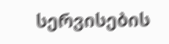სერვისების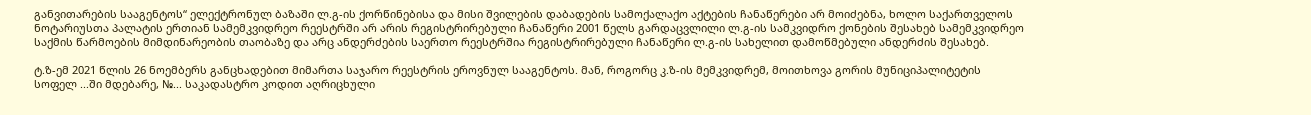განვითარების სააგენტოს“ ელექტრონულ ბაზაში ლ.გ-ის ქორწინებისა და მისი შვილების დაბადების სამოქალაქო აქტების ჩანაწერები არ მოიძებნა, ხოლო საქართველოს ნოტარიუსთა პალატის ერთიან სამემკვიდრეო რეესტრში არ არის რეგისტრირებული ჩანაწერი 2001 წელს გარდაცვლილი ლ.გ-ის სამკვიდრო ქონების შესახებ სამემკვიდრეო საქმის წარმოების მიმდინარეობის თაობაზე და არც ანდერძების საერთო რეესტრშია რეგისტრირებული ჩანაწერი ლ.გ-ის სახელით დამოწმებული ანდერძის შესახებ.

ტ.ზ-ემ 2021 წლის 26 ნოემბერს განცხადებით მიმართა საჯარო რეესტრის ეროვნულ სააგენტოს. მან, როგორც კ.ზ-ის მემკვიდრემ, მოითხოვა გორის მუნიციპალიტეტის სოფელ ...ში მდებარე, №... საკადასტრო კოდით აღრიცხული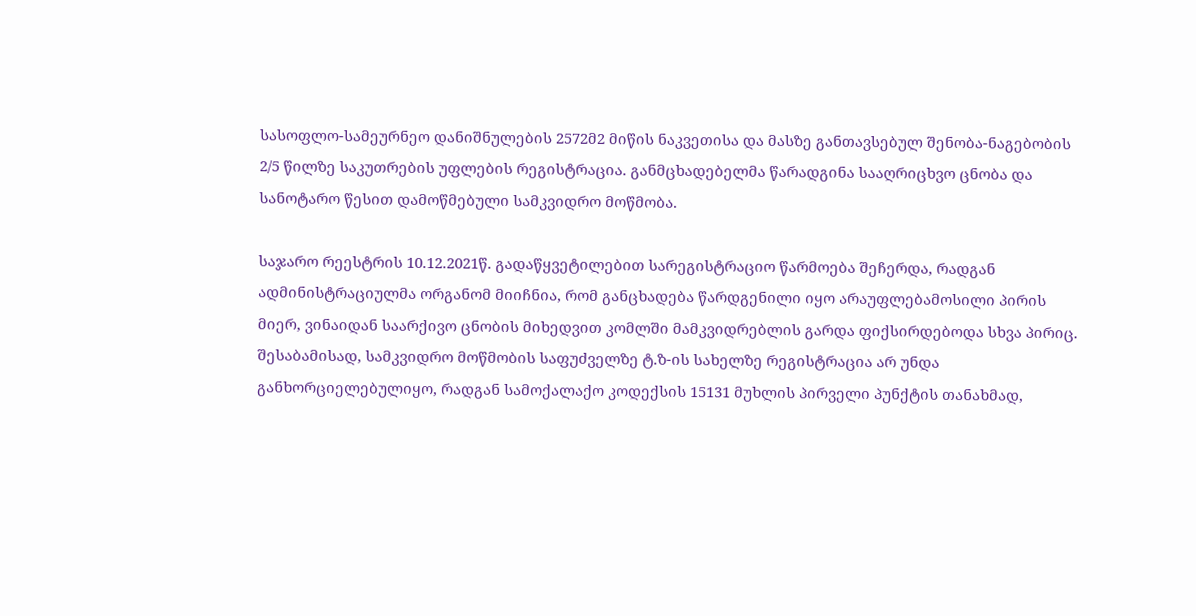სასოფლო-სამეურნეო დანიშნულების 2572მ2 მიწის ნაკვეთისა და მასზე განთავსებულ შენობა-ნაგებობის 2/5 წილზე საკუთრების უფლების რეგისტრაცია. განმცხადებელმა წარადგინა სააღრიცხვო ცნობა და სანოტარო წესით დამოწმებული სამკვიდრო მოწმობა.

საჯარო რეესტრის 10.12.2021წ. გადაწყვეტილებით სარეგისტრაციო წარმოება შეჩერდა, რადგან ადმინისტრაციულმა ორგანომ მიიჩნია, რომ განცხადება წარდგენილი იყო არაუფლებამოსილი პირის მიერ, ვინაიდან საარქივო ცნობის მიხედვით კომლში მამკვიდრებლის გარდა ფიქსირდებოდა სხვა პირიც. შესაბამისად, სამკვიდრო მოწმობის საფუძველზე ტ.ზ-ის სახელზე რეგისტრაცია არ უნდა განხორციელებულიყო, რადგან სამოქალაქო კოდექსის 15131 მუხლის პირველი პუნქტის თანახმად,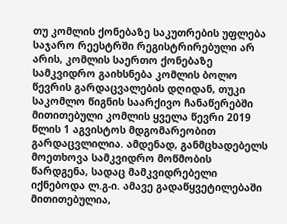თუ კომლის ქონებაზე საკუთრების უფლება საჯარო რეესტრში რეგისტრირებული არ არის, კომლის საერთო ქონებაზე სამკვიდრო გაიხსნება კომლის ბოლო წევრის გარდაცვალების დღიდან, თუკი საკომლო წიგნის საარქივო ჩანაწერებში მითითებული კომლის ყველა წევრი 2019 წლის 1 აგვისტოს მდგომარეობით გარდაცვლილია. ამდენად, განმცხადებელს მოეთხოვა სამკვიდრო მოწმობის წარდგენა, სადაც მამკვიდრებელი იქნებოდა ლ.გ-ი. ამავე გადაწყვეტილებაში მითითებულია,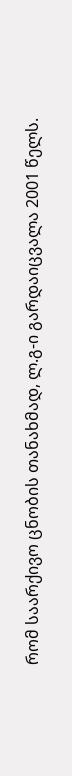რომ საარქივო ცნობის თანახმად, ლ.გ-ი გარდაიცვალა 2001 წელს.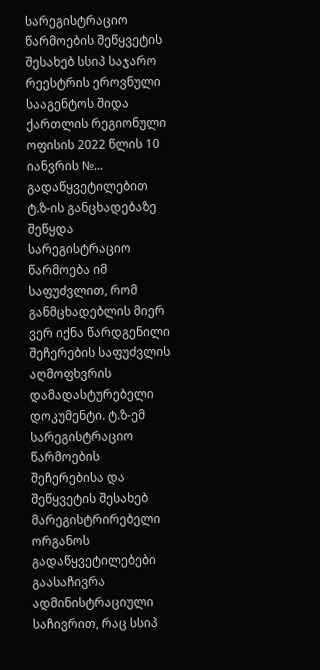სარეგისტრაციო წარმოების შეწყვეტის შესახებ სსიპ საჯარო რეესტრის ეროვნული სააგენტოს შიდა ქართლის რეგიონული ოფისის 2022 წლის 10 იანვრის №... გადაწყვეტილებით ტ.ზ-ის განცხადებაზე შეწყდა სარეგისტრაციო წარმოება იმ საფუძვლით, რომ განმცხადებლის მიერ ვერ იქნა წარდგენილი შეჩერების საფუძვლის აღმოფხვრის დამადასტურებელი დოკუმენტი. ტ.ზ-ემ სარეგისტრაციო წარმოების შეჩერებისა და შეწყვეტის შესახებ მარეგისტრირებელი ორგანოს გადაწყვეტილებები გაასაჩივრა ადმინისტრაციული საჩივრით, რაც სსიპ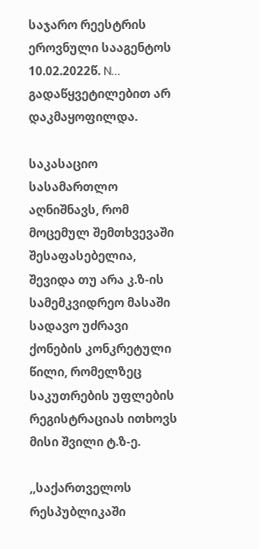საჯარო რეესტრის ეროვნული სააგენტოს 10.02.2022წ. N... გადაწყვეტილებით არ დაკმაყოფილდა.

საკასაციო სასამართლო აღნიშნავს, რომ მოცემულ შემთხვევაში შესაფასებელია, შევიდა თუ არა კ.ზ-ის სამემკვიდრეო მასაში სადავო უძრავი ქონების კონკრეტული წილი, რომელზეც საკუთრების უფლების რეგისტრაციას ითხოვს მისი შვილი ტ.ზ-ე.

,,საქართველოს რესპუბლიკაში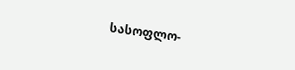სასოფლო-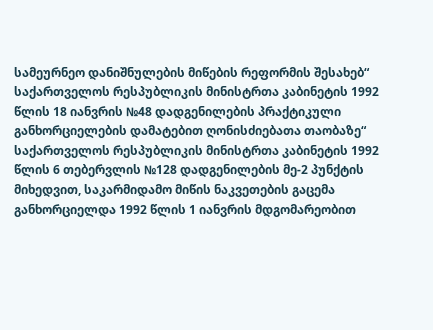სამეურნეო დანიშნულების მიწების რეფორმის შესახებ“ საქართველოს რესპუბლიკის მინისტრთა კაბინეტის 1992 წლის 18 იანვრის №48 დადგენილების პრაქტიკული განხორციელების დამატებით ღონისძიებათა თაობაზე“ საქართველოს რესპუბლიკის მინისტრთა კაბინეტის 1992 წლის 6 თებერვლის №128 დადგენილების მე-2 პუნქტის მიხედვით, საკარმიდამო მიწის ნაკვეთების გაცემა განხორციელდა 1992 წლის 1 იანვრის მდგომარეობით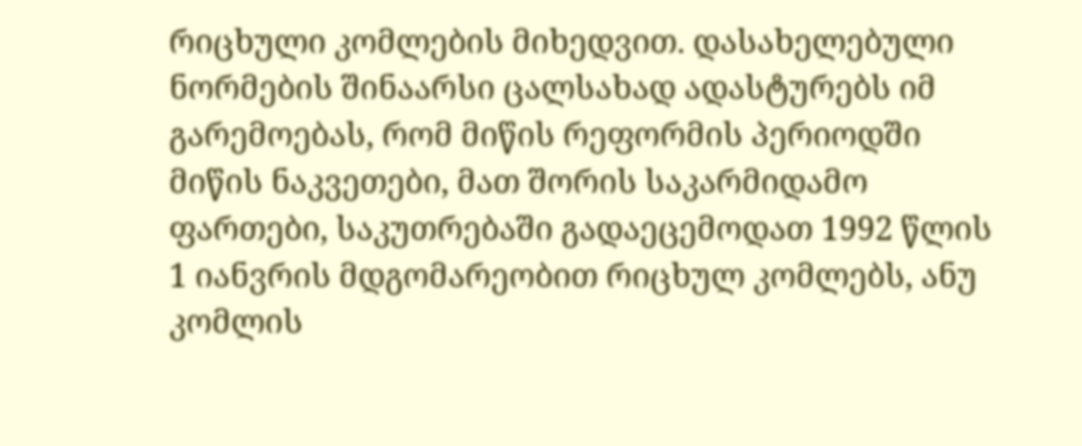რიცხული კომლების მიხედვით. დასახელებული ნორმების შინაარსი ცალსახად ადასტურებს იმ გარემოებას, რომ მიწის რეფორმის პერიოდში მიწის ნაკვეთები, მათ შორის საკარმიდამო ფართები, საკუთრებაში გადაეცემოდათ 1992 წლის 1 იანვრის მდგომარეობით რიცხულ კომლებს, ანუ კომლის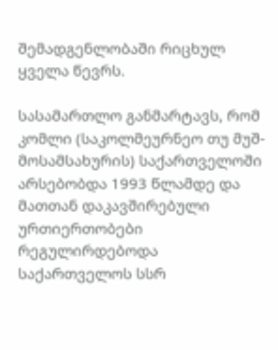შემადგენლობაში რიცხულ ყველა წევრს.

სასამართლო განმარტავს, რომ კომლი (საკოლმეურნეო თუ მუშ-მოსამსახურის) საქართველოში არსებობდა 1993 წლამდე და მათთან დაკავშირებული ურთიერთობები რეგულირდებოდა საქართველოს სსრ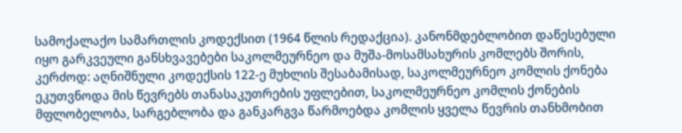სამოქალაქო სამართლის კოდექსით (1964 წლის რედაქცია). კანონმდებლობით დაწესებული იყო გარკვეული განსხვავებები საკოლმეურნეო და მუშა-მოსამსახურის კომლებს შორის, კერძოდ: აღნიშნული კოდექსის 122-ე მუხლის შესაბამისად, საკოლმეურნეო კომლის ქონება ეკუთვნოდა მის წევრებს თანასაკუთრების უფლებით, საკოლმეურნეო კომლის ქონების მფლობელობა, სარგებლობა და განკარგვა წარმოებდა კომლის ყველა წევრის თანხმობით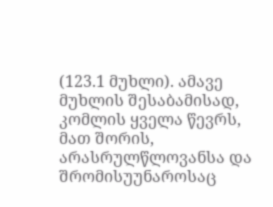(123.1 მუხლი). ამავე მუხლის შესაბამისად, კომლის ყველა წევრს, მათ შორის, არასრულწლოვანსა და შრომისუუნაროსაც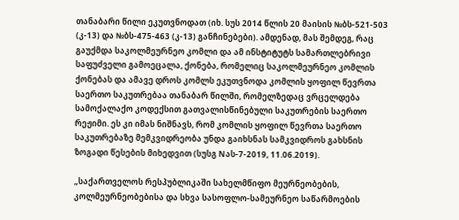თანაბარი წილი ეკუთვნოდათ (იხ. სუს 2014 წლის 20 მაისის №ბს-521-503 (კ-13) და №ბს-475-463 (კ-13) განჩინებები). ამდენად, მას შემდეგ, რაც გაუქმდა საკოლმეურნეო კომლი და ამ ინსტიტუტს სამართლებრივი საფუძველი გამოეცალა, ქონება, რომელიც საკოლმეურნეო კომლის ქონებას და ამავე დროს კომლს ეკუთვნოდა კომლის ყოფილ წევრთა საერთო საკუთრებაა თანაბარ წილში, რომელზედაც ვრცელდება სამოქალაქო კოდექსით გათვალისწინებული საკუთრების საერთო რეჟიმი. ეს კი იმას ნიშნავს, რომ კომლის ყოფილ წევრთა საერთო საკუთრებაზე მემკვიდრეობა უნდა გაიხსნას სამკვიდროს გახსნის ზოგადი წესების მიხედვით (სუსგ Nას-7-2019, 11.06.2019).

„საქართველოს რესპუბლიკაში სახელმწიფო მეურნეობების, კოლმეურნეობებისა და სხვა სასოფლო-სამეურნეო საწარმოების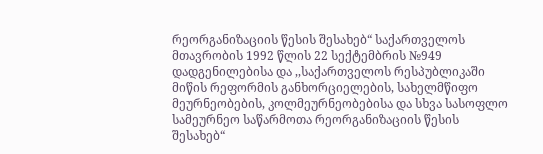რეორგანიზაციის წესის შესახებ“ საქართველოს მთავრობის 1992 წლის 22 სექტემბრის №949 დადგენილებისა და ,,საქართველოს რესპუბლიკაში მიწის რეფორმის განხორციელების, სახელმწიფო მეურნეობების, კოლმეურნეობებისა და სხვა სასოფლო სამეურნეო საწარმოთა რეორგანიზაციის წესის შესახებ“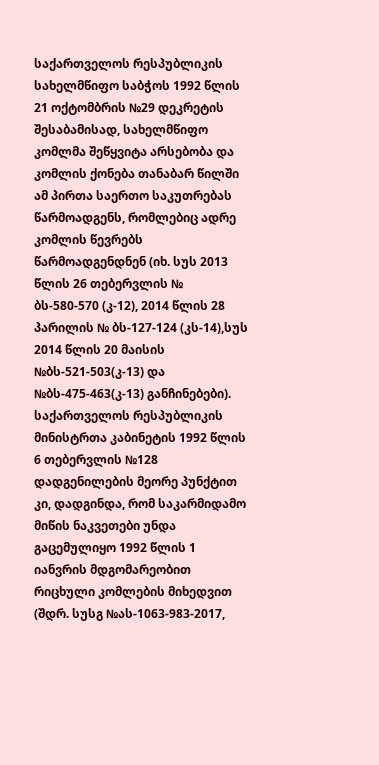საქართველოს რესპუბლიკის სახელმწიფო საბჭოს 1992 წლის 21 ოქტომბრის №29 დეკრეტის შესაბამისად, სახელმწიფო კომლმა შეწყვიტა არსებობა და კომლის ქონება თანაბარ წილში ამ პირთა საერთო საკუთრებას წარმოადგენს, რომლებიც ადრე კომლის წევრებს წარმოადგენდნენ (იხ. სუს 2013 წლის 26 თებერვლის № ბს-580-570 (კ-12), 2014 წლის 28 პარილის № ბს-127-124 (კს-14),სუს 2014 წლის 20 მაისის №ბს-521-503(კ-13) და №ბს-475-463(კ-13) განჩინებები). საქართველოს რესპუბლიკის მინისტრთა კაბინეტის 1992 წლის 6 თებერვლის №128 დადგენილების მეორე პუნქტით კი, დადგინდა, რომ საკარმიდამო მიწის ნაკვეთები უნდა გაცემულიყო 1992 წლის 1 იანვრის მდგომარეობით რიცხული კომლების მიხედვით (შდრ. სუსგ №ას-1063-983-2017,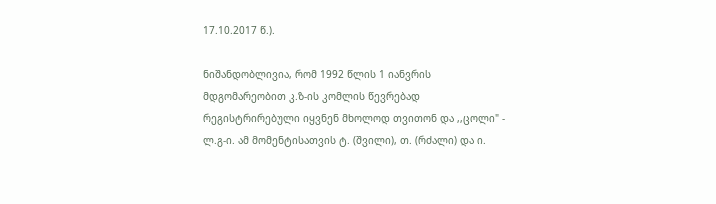17.10.2017 წ.).

ნიშანდობლივია, რომ 1992 წლის 1 იანვრის მდგომარეობით კ.ზ-ის კომლის წევრებად რეგისტრირებული იყვნენ მხოლოდ თვითონ და ,,ცოლი" - ლ.გ-ი. ამ მომენტისათვის ტ. (შვილი), თ. (რძალი) და ი.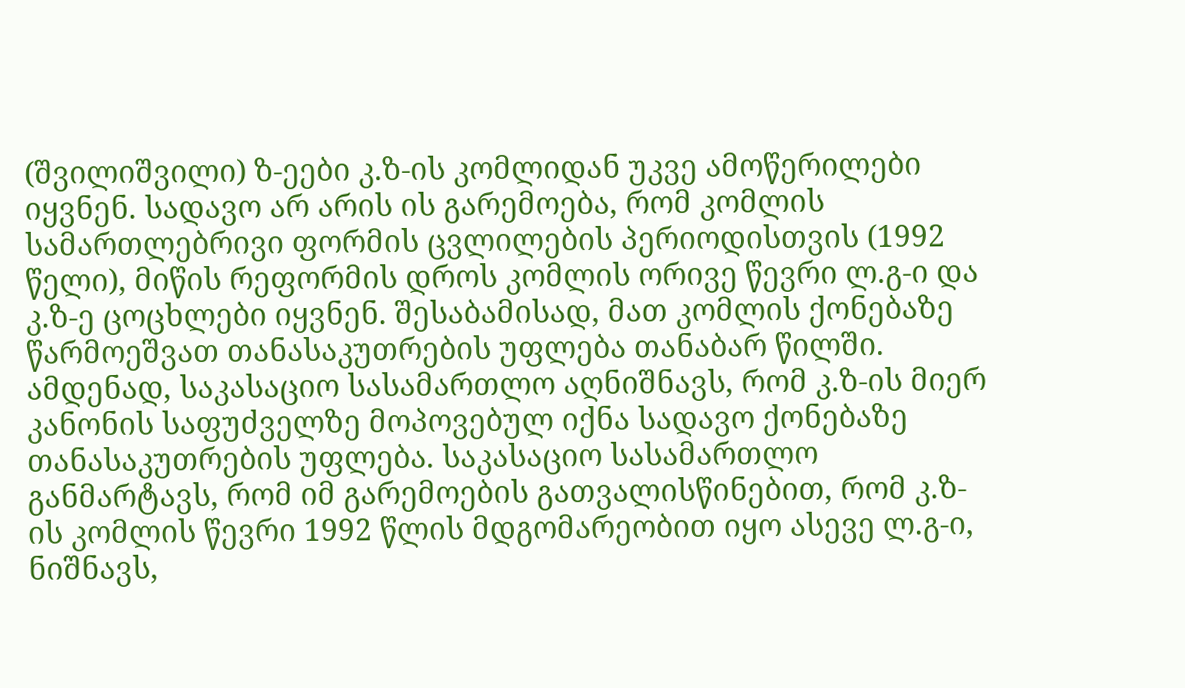(შვილიშვილი) ზ-ეები კ.ზ-ის კომლიდან უკვე ამოწერილები იყვნენ. სადავო არ არის ის გარემოება, რომ კომლის სამართლებრივი ფორმის ცვლილების პერიოდისთვის (1992 წელი), მიწის რეფორმის დროს კომლის ორივე წევრი ლ.გ-ი და კ.ზ-ე ცოცხლები იყვნენ. შესაბამისად, მათ კომლის ქონებაზე წარმოეშვათ თანასაკუთრების უფლება თანაბარ წილში. ამდენად, საკასაციო სასამართლო აღნიშნავს, რომ კ.ზ-ის მიერ კანონის საფუძველზე მოპოვებულ იქნა სადავო ქონებაზე თანასაკუთრების უფლება. საკასაციო სასამართლო განმარტავს, რომ იმ გარემოების გათვალისწინებით, რომ კ.ზ-ის კომლის წევრი 1992 წლის მდგომარეობით იყო ასევე ლ.გ-ი, ნიშნავს,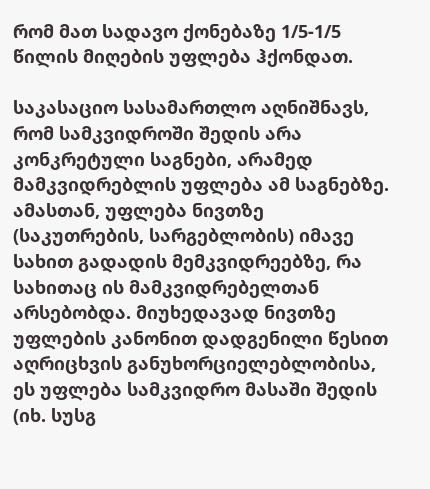რომ მათ სადავო ქონებაზე 1/5-1/5 წილის მიღების უფლება ჰქონდათ.

საკასაციო სასამართლო აღნიშნავს, რომ სამკვიდროში შედის არა კონკრეტული საგნები, არამედ მამკვიდრებლის უფლება ამ საგნებზე. ამასთან, უფლება ნივთზე (საკუთრების, სარგებლობის) იმავე სახით გადადის მემკვიდრეებზე, რა სახითაც ის მამკვიდრებელთან არსებობდა. მიუხედავად ნივთზე უფლების კანონით დადგენილი წესით აღრიცხვის განუხორციელებლობისა, ეს უფლება სამკვიდრო მასაში შედის (იხ. სუსგ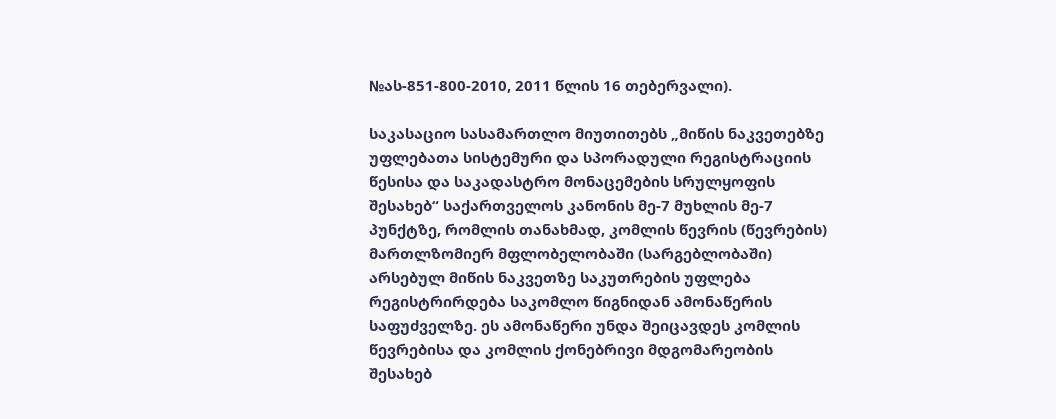№ას-851-800-2010, 2011 წლის 16 თებერვალი).

საკასაციო სასამართლო მიუთითებს „მიწის ნაკვეთებზე უფლებათა სისტემური და სპორადული რეგისტრაციის წესისა და საკადასტრო მონაცემების სრულყოფის შესახებ“ საქართველოს კანონის მე-7 მუხლის მე-7 პუნქტზე, რომლის თანახმად, კომლის წევრის (წევრების) მართლზომიერ მფლობელობაში (სარგებლობაში) არსებულ მიწის ნაკვეთზე საკუთრების უფლება რეგისტრირდება საკომლო წიგნიდან ამონაწერის საფუძველზე. ეს ამონაწერი უნდა შეიცავდეს კომლის წევრებისა და კომლის ქონებრივი მდგომარეობის შესახებ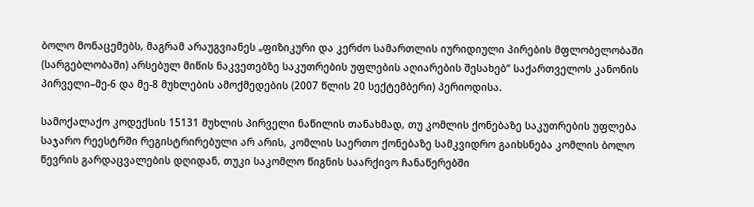ბოლო მონაცემებს, მაგრამ არაუგვიანეს „ფიზიკური და კერძო სამართლის იურიდიული პირების მფლობელობაში (სარგებლობაში) არსებულ მიწის ნაკვეთებზე საკუთრების უფლების აღიარების შესახებ“ საქართველოს კანონის პირველი–მე-6 და მე-8 მუხლების ამოქმედების (2007 წლის 20 სექტემბერი) პერიოდისა.

სამოქალაქო კოდექსის 15131 მუხლის პირველი ნაწილის თანახმად, თუ კომლის ქონებაზე საკუთრების უფლება საჯარო რეესტრში რეგისტრირებული არ არის, კომლის საერთო ქონებაზე სამკვიდრო გაიხსნება კომლის ბოლო წევრის გარდაცვალების დღიდან, თუკი საკომლო წიგნის საარქივო ჩანაწერებში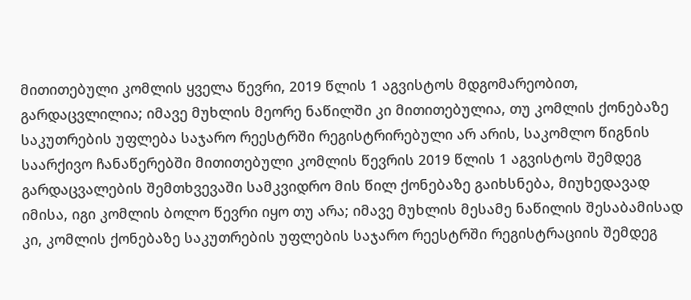მითითებული კომლის ყველა წევრი, 2019 წლის 1 აგვისტოს მდგომარეობით, გარდაცვლილია; იმავე მუხლის მეორე ნაწილში კი მითითებულია, თუ კომლის ქონებაზე საკუთრების უფლება საჯარო რეესტრში რეგისტრირებული არ არის, საკომლო წიგნის საარქივო ჩანაწერებში მითითებული კომლის წევრის 2019 წლის 1 აგვისტოს შემდეგ გარდაცვალების შემთხვევაში სამკვიდრო მის წილ ქონებაზე გაიხსნება, მიუხედავად იმისა, იგი კომლის ბოლო წევრი იყო თუ არა; იმავე მუხლის მესამე ნაწილის შესაბამისად კი, კომლის ქონებაზე საკუთრების უფლების საჯარო რეესტრში რეგისტრაციის შემდეგ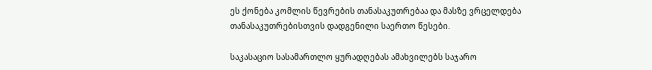ეს ქონება კომლის წევრების თანასაკუთრებაა და მასზე ვრცელდება თანასაკუთრებისთვის დადგენილი საერთო წესები.

საკასაციო სასამართლო ყურადღებას ამახვილებს საჯარო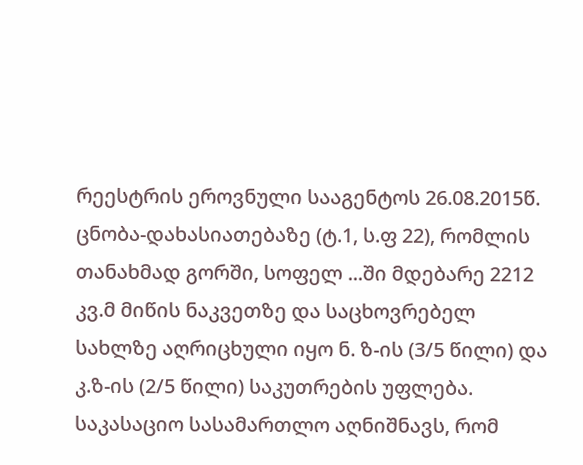რეესტრის ეროვნული სააგენტოს 26.08.2015წ. ცნობა-დახასიათებაზე (ტ.1, ს.ფ 22), რომლის თანახმად გორში, სოფელ ...ში მდებარე 2212 კვ.მ მიწის ნაკვეთზე და საცხოვრებელ სახლზე აღრიცხული იყო ნ. ზ-ის (3/5 წილი) და კ.ზ-ის (2/5 წილი) საკუთრების უფლება. საკასაციო სასამართლო აღნიშნავს, რომ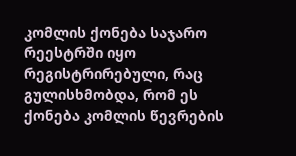კომლის ქონება საჯარო რეესტრში იყო რეგისტრირებული, რაც გულისხმობდა, რომ ეს ქონება კომლის წევრების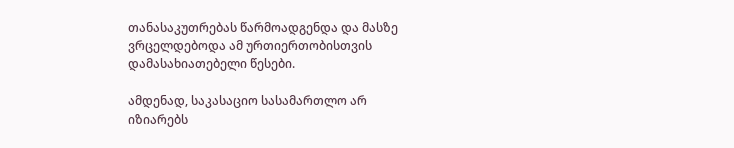თანასაკუთრებას წარმოადგენდა და მასზე ვრცელდებოდა ამ ურთიერთობისთვის დამასახიათებელი წესები.

ამდენად, საკასაციო სასამართლო არ იზიარებს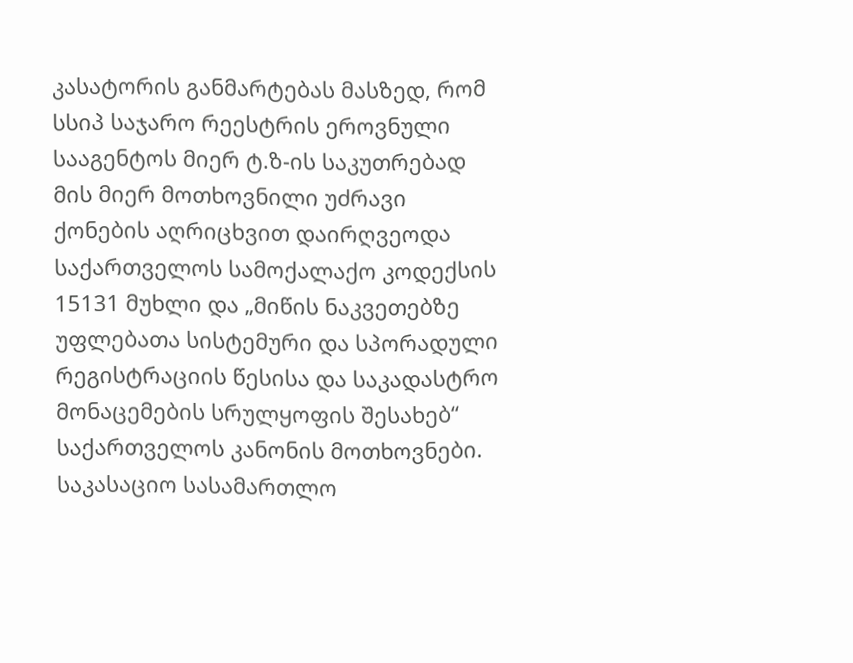კასატორის განმარტებას მასზედ, რომ სსიპ საჯარო რეესტრის ეროვნული სააგენტოს მიერ ტ.ზ-ის საკუთრებად მის მიერ მოთხოვნილი უძრავი ქონების აღრიცხვით დაირღვეოდა საქართველოს სამოქალაქო კოდექსის 15131 მუხლი და „მიწის ნაკვეთებზე უფლებათა სისტემური და სპორადული რეგისტრაციის წესისა და საკადასტრო მონაცემების სრულყოფის შესახებ“ საქართველოს კანონის მოთხოვნები. საკასაციო სასამართლო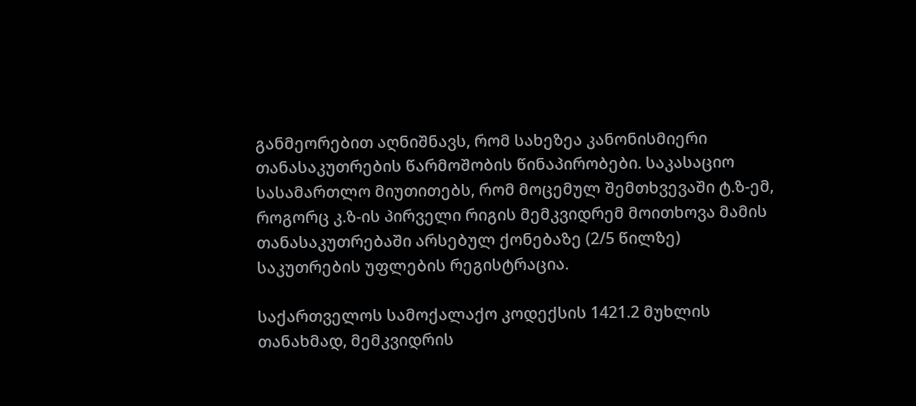განმეორებით აღნიშნავს, რომ სახეზეა კანონისმიერი თანასაკუთრების წარმოშობის წინაპირობები. საკასაციო სასამართლო მიუთითებს, რომ მოცემულ შემთხვევაში ტ.ზ-ემ, როგორც კ.ზ-ის პირველი რიგის მემკვიდრემ მოითხოვა მამის თანასაკუთრებაში არსებულ ქონებაზე (2/5 წილზე) საკუთრების უფლების რეგისტრაცია.

საქართველოს სამოქალაქო კოდექსის 1421.2 მუხლის თანახმად, მემკვიდრის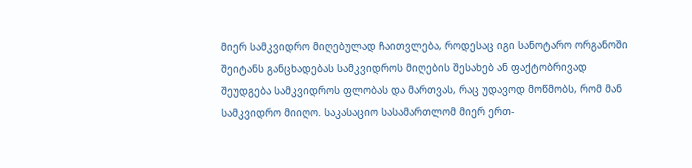მიერ სამკვიდრო მიღებულად ჩაითვლება, როდესაც იგი სანოტარო ორგანოში შეიტანს განცხადებას სამკვიდროს მიღების შესახებ ან ფაქტობრივად შეუდგება სამკვიდროს ფლობას და მართვას, რაც უდავოდ მოწმობს, რომ მან სამკვიდრო მიიღო. საკასაციო სასამართლომ მიერ ერთ-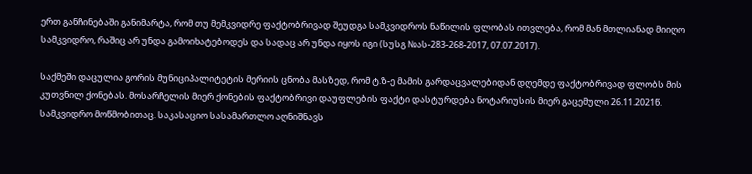ერთ განჩინებაში განიმარტა, რომ თუ მემკვიდრე ფაქტობრივად შეუდგა სამკვიდროს ნაწილის ფლობას ითვლება, რომ მან მთლიანად მიიღო სამკვიდრო, რაშიც არ უნდა გამოიხატებოდეს და სადაც არ უნდა იყოს იგი (სუსგ №ას-283-268-2017, 07.07.2017).

საქმეში დაცულია გორის მუნიციპალიტეტის მერიის ცნობა მასზედ, რომ ტ.ზ-ე მამის გარდაცვალებიდან დღემდე ფაქტობრივად ფლობს მის კუთვნილ ქონებას. მოსარჩელის მიერ ქონების ფაქტობრივი დაუფლების ფაქტი დასტურდება ნოტარიუსის მიერ გაცემული 26.11.2021წ. სამკვიდრო მოწმობითაც. საკასაციო სასამართლო აღნიშნავს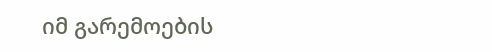იმ გარემოების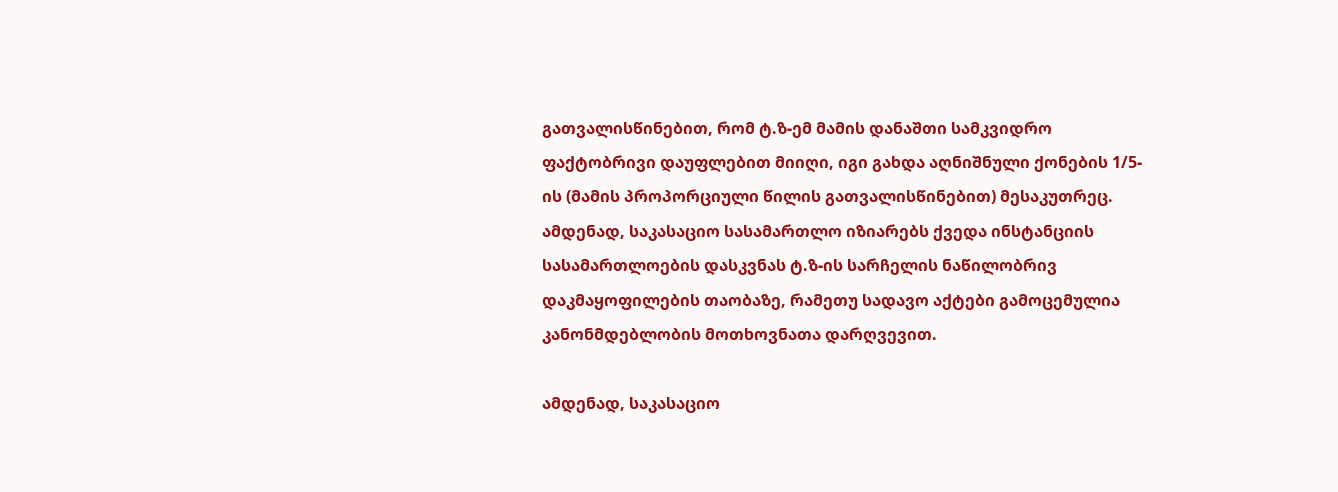გათვალისწინებით, რომ ტ.ზ-ემ მამის დანაშთი სამკვიდრო ფაქტობრივი დაუფლებით მიიღი, იგი გახდა აღნიშნული ქონების 1/5-ის (მამის პროპორციული წილის გათვალისწინებით) მესაკუთრეც. ამდენად, საკასაციო სასამართლო იზიარებს ქვედა ინსტანციის სასამართლოების დასკვნას ტ.ზ-ის სარჩელის ნაწილობრივ დაკმაყოფილების თაობაზე, რამეთუ სადავო აქტები გამოცემულია კანონმდებლობის მოთხოვნათა დარღვევით.

ამდენად, საკასაციო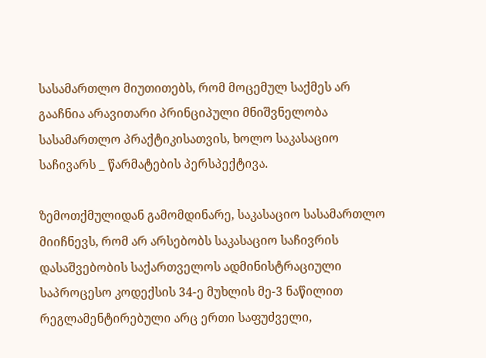სასამართლო მიუთითებს, რომ მოცემულ საქმეს არ გააჩნია არავითარი პრინციპული მნიშვნელობა სასამართლო პრაქტიკისათვის, ხოლო საკასაციო საჩივარს _ წარმატების პერსპექტივა.

ზემოთქმულიდან გამომდინარე, საკასაციო სასამართლო მიიჩნევს, რომ არ არსებობს საკასაციო საჩივრის დასაშვებობის საქართველოს ადმინისტრაციული საპროცესო კოდექსის 34-ე მუხლის მე-3 ნაწილით რეგლამენტირებული არც ერთი საფუძველი,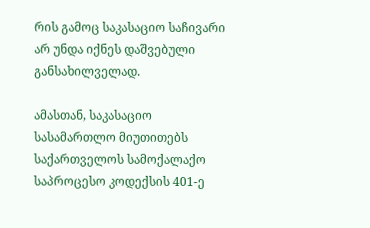რის გამოც საკასაციო საჩივარი არ უნდა იქნეს დაშვებული განსახილველად.

ამასთან, საკასაციო სასამართლო მიუთითებს საქართველოს სამოქალაქო საპროცესო კოდექსის 401-ე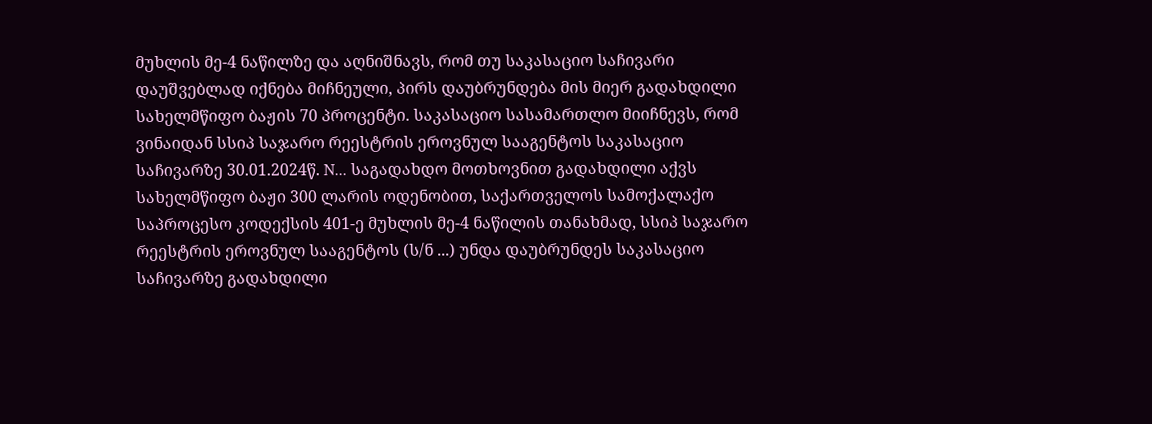მუხლის მე-4 ნაწილზე და აღნიშნავს, რომ თუ საკასაციო საჩივარი დაუშვებლად იქნება მიჩნეული, პირს დაუბრუნდება მის მიერ გადახდილი სახელმწიფო ბაჟის 70 პროცენტი. საკასაციო სასამართლო მიიჩნევს, რომ ვინაიდან სსიპ საჯარო რეესტრის ეროვნულ სააგენტოს საკასაციო საჩივარზე 30.01.2024წ. N... საგადახდო მოთხოვნით გადახდილი აქვს სახელმწიფო ბაჟი 300 ლარის ოდენობით, საქართველოს სამოქალაქო საპროცესო კოდექსის 401-ე მუხლის მე-4 ნაწილის თანახმად, სსიპ საჯარო რეესტრის ეროვნულ სააგენტოს (ს/ნ ...) უნდა დაუბრუნდეს საკასაციო საჩივარზე გადახდილი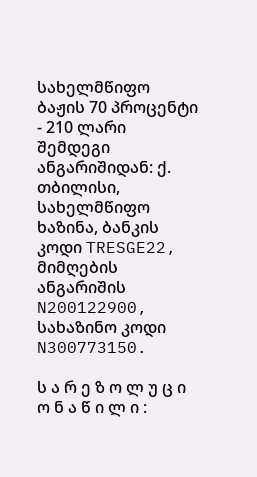სახელმწიფო ბაჟის 70 პროცენტი - 210 ლარი შემდეგი ანგარიშიდან: ქ. თბილისი, სახელმწიფო ხაზინა, ბანკის კოდი TRESGE22, მიმღების ანგარიშის N200122900, სახაზინო კოდი N300773150.

ს ა რ ე ზ ო ლ უ ც ი ო ნ ა წ ი ლ ი :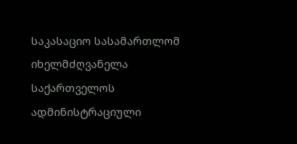საკასაციო სასამართლომ იხელმძღვანელა საქართველოს ადმინისტრაციული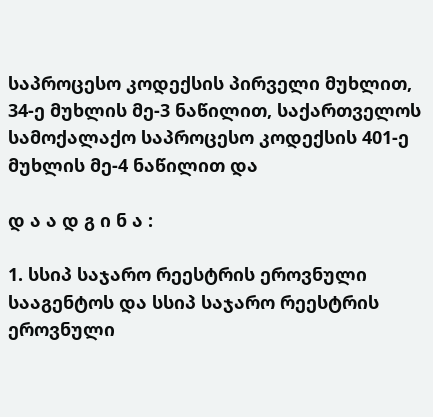საპროცესო კოდექსის პირველი მუხლით, 34-ე მუხლის მე-3 ნაწილით, საქართველოს სამოქალაქო საპროცესო კოდექსის 401-ე მუხლის მე-4 ნაწილით და

დ ა ა დ გ ი ნ ა :

1. სსიპ საჯარო რეესტრის ეროვნული სააგენტოს და სსიპ საჯარო რეესტრის ეროვნული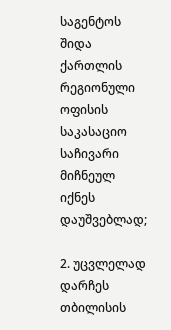საგენტოს შიდა ქართლის რეგიონული ოფისის საკასაციო საჩივარი მიჩნეულ იქნეს დაუშვებლად;

2. უცვლელად დარჩეს თბილისის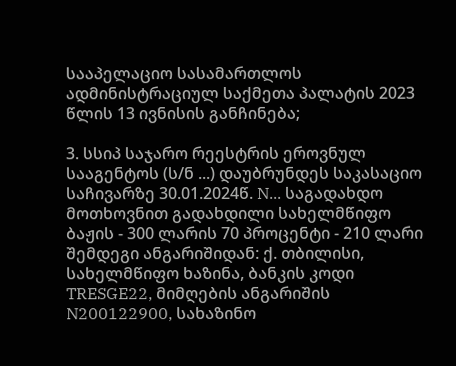სააპელაციო სასამართლოს ადმინისტრაციულ საქმეთა პალატის 2023 წლის 13 ივნისის განჩინება;

3. სსიპ საჯარო რეესტრის ეროვნულ სააგენტოს (ს/ნ ...) დაუბრუნდეს საკასაციო საჩივარზე 30.01.2024წ. N... საგადახდო მოთხოვნით გადახდილი სახელმწიფო ბაჟის - 300 ლარის 70 პროცენტი - 210 ლარი შემდეგი ანგარიშიდან: ქ. თბილისი, სახელმწიფო ხაზინა, ბანკის კოდი TRESGE22, მიმღების ანგარიშის N200122900, სახაზინო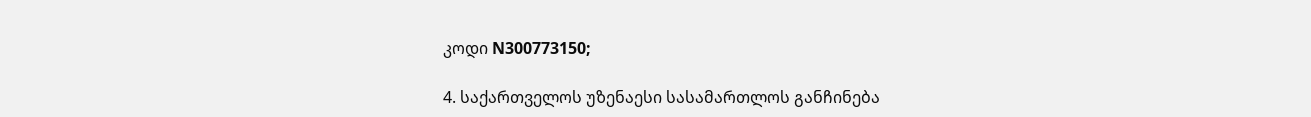კოდი N300773150;

4. საქართველოს უზენაესი სასამართლოს განჩინება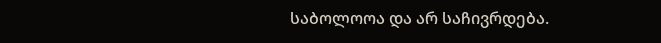საბოლოოა და არ საჩივრდება.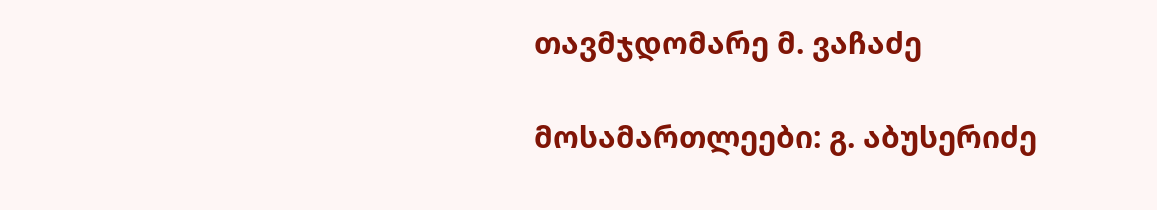თავმჯდომარე მ. ვაჩაძე

მოსამართლეები: გ. აბუსერიძე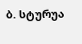ბ. სტურუა